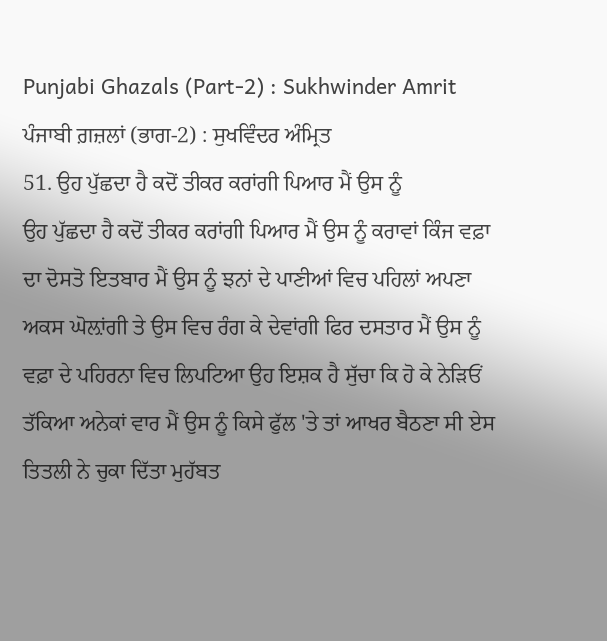Punjabi Ghazals (Part-2) : Sukhwinder Amrit
ਪੰਜਾਬੀ ਗ਼ਜ਼ਲਾਂ (ਭਾਗ-2) : ਸੁਖਵਿੰਦਰ ਅੰਮ੍ਰਿਤ
51. ਉਹ ਪੁੱਛਦਾ ਹੈ ਕਦੋਂ ਤੀਕਰ ਕਰਾਂਗੀ ਪਿਆਰ ਮੈਂ ਉਸ ਨੂੰ
ਉਹ ਪੁੱਛਦਾ ਹੈ ਕਦੋਂ ਤੀਕਰ ਕਰਾਂਗੀ ਪਿਆਰ ਮੈਂ ਉਸ ਨੂੰ ਕਰਾਵਾਂ ਕਿੰਜ ਵਫ਼ਾ ਦਾ ਦੋਸਤੋ ਇਤਬਾਰ ਮੈਂ ਉਸ ਨੂੰ ਝਨਾਂ ਦੇ ਪਾਣੀਆਂ ਵਿਚ ਪਹਿਲਾਂ ਅਪਣਾ ਅਕਸ ਘੋਲ਼ਾਂਗੀ ਤੇ ਉਸ ਵਿਚ ਰੰਗ ਕੇ ਦੇਵਾਂਗੀ ਫਿਰ ਦਸਤਾਰ ਮੈਂ ਉਸ ਨੂੰ ਵਫ਼ਾ ਦੇ ਪਹਿਰਨਾ ਵਿਚ ਲਿਪਟਿਆ ਉਹ ਇਸ਼ਕ ਹੈ ਸੁੱਚਾ ਕਿ ਹੋ ਕੇ ਨੇੜਿਓਂ ਤੱਕਿਆ ਅਨੇਕਾਂ ਵਾਰ ਮੈਂ ਉਸ ਨੂੰ ਕਿਸੇ ਫੁੱਲ 'ਤੇ ਤਾਂ ਆਖਰ ਬੈਠਣਾ ਸੀ ਏਸ ਤਿਤਲੀ ਨੇ ਚੁਕਾ ਦਿੱਤਾ ਮੁਹੱਬਤ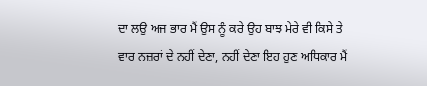ਦਾ ਲਉ ਅਜ ਭਾਰ ਮੈਂ ਉਸ ਨੂੰ ਕਰੇ ਉਹ ਬਾਝ ਮੇਰੇ ਵੀ ਕਿਸੇ ਤੇ ਵਾਰ ਨਜ਼ਰਾਂ ਦੇ ਨਹੀਂ ਦੇਣਾ, ਨਹੀਂ ਦੇਣਾ ਇਹ ਹੁਣ ਅਧਿਕਾਰ ਮੈਂ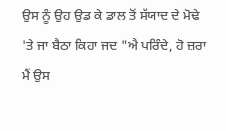ਉਸ ਨੂੰ ਉਹ ਉਡ ਕੇ ਡਾਲ ਤੋਂ ਸੱਯਾਦ ਦੇ ਮੋਢੇ 'ਤੇ ਜਾ ਬੈਠਾ ਕਿਹਾ ਜਦ "ਐ ਪਰਿੰਦੇ, ਹੋ ਜ਼ਰਾ ਮੈਂ ਉਸ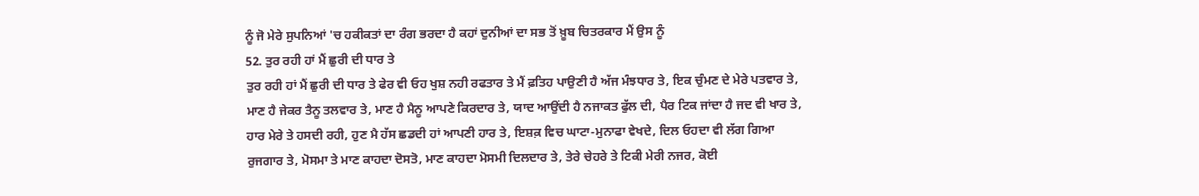ਨੂੰ ਜੋ ਮੇਰੇ ਸੁਪਨਿਆਂ 'ਚ ਹਕੀਕਤਾਂ ਦਾ ਰੰਗ ਭਰਦਾ ਹੈ ਕਹਾਂ ਦੁਨੀਆਂ ਦਾ ਸਭ ਤੋਂ ਖ਼ੂਬ ਚਿਤਰਕਾਰ ਮੈਂ ਉਸ ਨੂੰ
52. ਤੁਰ ਰਹੀ ਹਾਂ ਮੈਂ ਛੁਰੀ ਦੀ ਧਾਰ ਤੇ
ਤੁਰ ਰਹੀ ਹਾਂ ਮੈਂ ਛੁਰੀ ਦੀ ਧਾਰ ਤੇ ਫੇਰ ਵੀ ਓਹ ਖੁਸ਼ ਨਹੀ ਰਫਤਾਰ ਤੇ ਮੈਂ ਫ਼ਤਿਹ ਪਾਉਣੀ ਹੈ ਅੱਜ ਮੰਝਧਾਰ ਤੇ, ਇਕ ਚੁੰਮਣ ਦੇ ਮੇਰੇ ਪਤਵਾਰ ਤੇ, ਮਾਣ ਹੈ ਜੇਕਰ ਤੈਨੂ ਤਲਵਾਰ ਤੇ, ਮਾਣ ਹੈ ਮੈਨੂ ਆਪਣੇ ਕਿਰਦਾਰ ਤੇ, ਯਾਦ ਆਉਂਦੀ ਹੈ ਨਜਾਕਤ ਫੁੱਲ ਦੀ, ਪੈਰ ਟਿਕ ਜਾਂਦਾ ਹੈ ਜਦ ਵੀ ਖਾਰ ਤੇ, ਹਾਰ ਮੇਰੇ ਤੇ ਹਸਦੀ ਰਹੀ, ਹੁਣ ਮੈ ਹੱਸ ਛਡਦੀ ਹਾਂ ਆਪਣੀ ਹਾਰ ਤੇ, ਇਸ਼ਕ਼ ਵਿਚ ਘਾਟਾ-ਮੁਨਾਫਾ ਵੇਖਦੇ, ਦਿਲ ਓਹਦਾ ਵੀ ਲੱਗ ਗਿਆ ਰੁਜਗਾਰ ਤੇ, ਮੋਸਮਾ ਤੇ ਮਾਣ ਕਾਹਦਾ ਦੋਸਤੋ, ਮਾਣ ਕਾਹਦਾ ਮੋਸਮੀ ਦਿਲਦਾਰ ਤੇ, ਤੇਰੇ ਚੇਹਰੇ ਤੇ ਟਿਕੀ ਮੇਰੀ ਨਜਰ, ਕੋਈ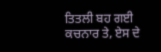ਤਿਤਲੀ ਬਹ ਗਈ ਕਚਨਾਰ ਤੇ, ਏਸ ਦੇ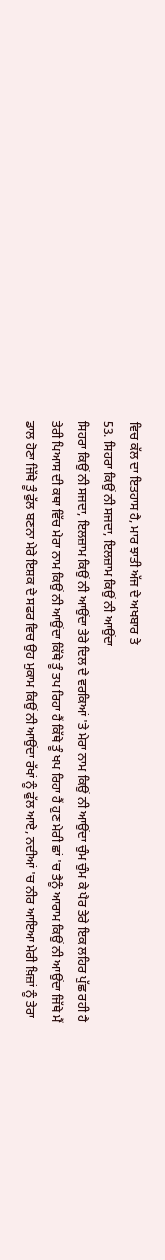ਵਿਚ ਕੱਲ ਦਾ ਇਤਹਾਸ ਹੈ, ਮਾਰ ਝਾਤੀ ਅੱਜ ਦੇ ਅਖਬਾਰ ਤੇ
53. ਸਿਹਰਾ ਕਿਉਂ ਨੀ ਸਜਦਾ, ਇਲਜ਼ਾਮ ਕਿਉਂ ਨੀ ਆਉਂਦਾ
ਸਿਹਰਾ ਕਿਉਂ ਨੀ ਸਜਦਾ, ਇਲਜ਼ਾਮ ਕਿਉਂ ਨੀ ਆਉਂਦਾ ਤੇਰੇ ਦਿਲ ਦੇ ਵਰਕਿਆਂ 'ਤੇ ਮੇਰਾ ਨਾਮ ਕਿਉਂ ਨੀ ਆਉਂਦਾ ਚੁੰਮ ਚੁੰਮ ਕੇ ਪੈਰ ਤੇਰੇ ਇਕ ਲਹਿਰ ਪੁੱਛ ਰਹੀ ਹੈ ਤੇਰੀ ਪਿਆਸ ਦੀ ਕਥਾ ਵਿੱਚ ਮੇਰਾ ਨਾਮ ਕਿਉਂ ਨੀ ਆਉਂਦਾ ਕਿੱਥੇ ਤੂੰ ਤਪ ਰਿਹਾ ਹੈਂ ਕਿੱਥੇ ਤੂੰ ਖਪ ਰਿਹਾ ਹੈਂ ਹੁਣ ਮੇਰੀ ਛਾਂ 'ਚ ਤੈਨੂੰ ਆਰਾਮ ਕਿਉਂ ਨੀ ਆਉਂਦਾ ਜਿੱਥੇ ਮੈਂ ਡਾਲ ਹੋਣਾ ਜਿੱਥੇ ਤੂੰ ਫੁੱਲ ਬਣਨਾ ਮੇਰੇ ਇਸ਼ਕ ਦੇ ਸਫਰ ਵਿਚ ਉਹ ਮੁਕਾਮ ਕਿਉਂ ਨੀ ਆਉਂਦਾ ਰੱਖਾਂ ਨੂੰ ਫੁੱਲ ਆਏ, ਨਦੀਆਂ 'ਚ ਨੀਰ ਆਇਆ ਮੇਰੀ ਖ਼ਿਜ਼ਾਂ ਨੂੰ ਤੇਰਾ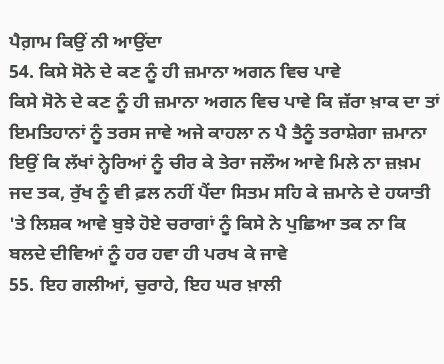ਪੈਗ਼ਾਮ ਕਿਉਂ ਨੀ ਆਉਂਦਾ
54. ਕਿਸੇ ਸੋਨੇ ਦੇ ਕਣ ਨੂੰ ਹੀ ਜ਼ਮਾਨਾ ਅਗਨ ਵਿਚ ਪਾਵੇ
ਕਿਸੇ ਸੋਨੇ ਦੇ ਕਣ ਨੂੰ ਹੀ ਜ਼ਮਾਨਾ ਅਗਨ ਵਿਚ ਪਾਵੇ ਕਿ ਜ਼ੱਰਾ ਖ਼ਾਕ ਦਾ ਤਾਂ ਇਮਤਿਹਾਨਾਂ ਨੂੰ ਤਰਸ ਜਾਵੇ ਅਜੇ ਕਾਹਲਾ ਨ ਪੈ ਤੈਨੂੰ ਤਰਾਸ਼ੇਗਾ ਜ਼ਮਾਨਾ ਇਉਂ ਕਿ ਲੱਖਾਂ ਨ੍ਹੇਰਿਆਂ ਨੂੰ ਚੀਰ ਕੇ ਤੇਰਾ ਜਲੌਅ ਆਵੇ ਮਿਲੇ ਨਾ ਜ਼ਖ਼ਮ ਜਦ ਤਕ, ਰੁੱਖ ਨੂੰ ਵੀ ਫ਼ਲ ਨਹੀਂ ਪੈਂਦਾ ਸਿਤਮ ਸਹਿ ਕੇ ਜ਼ਮਾਨੇ ਦੇ ਹਯਾਤੀ 'ਤੇ ਲਿਸ਼ਕ ਆਵੇ ਬੁਝੇ ਹੋਏ ਚਰਾਗਾਂ ਨੂੰ ਕਿਸੇ ਨੇ ਪੁਛਿਆ ਤਕ ਨਾ ਕਿ ਬਲਦੇ ਦੀਵਿਆਂ ਨੂੰ ਹਰ ਹਵਾ ਹੀ ਪਰਖ ਕੇ ਜਾਵੇ
55. ਇਹ ਗਲੀਆਂ, ਚੁਰਾਹੇ, ਇਹ ਘਰ ਖ਼ਾਲੀ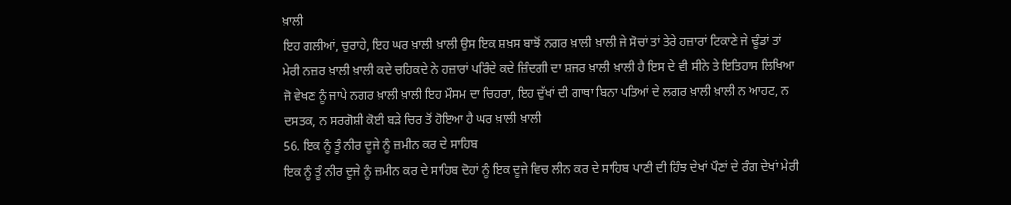ਖ਼ਾਲੀ
ਇਹ ਗਲੀਆਂ, ਚੁਰਾਹੇ, ਇਹ ਘਰ ਖ਼ਾਲੀ ਖ਼ਾਲੀ ਉਸ ਇਕ ਸ਼ਖ਼ਸ ਬਾਝੋਂ ਨਗਰ ਖ਼ਾਲੀ ਖ਼ਾਲੀ ਜੇ ਸੋਚਾਂ ਤਾਂ ਤੇਰੇ ਹਜ਼ਾਰਾਂ ਟਿਕਾਣੇ ਜੇ ਢੂੰਡਾਂ ਤਾਂ ਮੇਰੀ ਨਜ਼ਰ ਖ਼ਾਲੀ ਖ਼ਾਲੀ ਕਦੇ ਚਹਿਕਦੇ ਨੇ ਹਜ਼ਾਰਾਂ ਪਰਿੰਦੇ ਕਦੇ ਜ਼ਿੰਦਗੀ ਦਾ ਸ਼ਜਰ ਖ਼ਾਲੀ ਖ਼ਾਲੀ ਹੈ ਇਸ ਦੇ ਵੀ ਸੀਨੇ ਤੇ ਇਤਿਹਾਸ ਲਿਖਿਆ ਜੋ ਵੇਖਣ ਨੂੰ ਜਾਪੇ ਨਗਰ ਖ਼ਾਲੀ ਖ਼ਾਲੀ ਇਹ ਮੌਸਮ ਦਾ ਚਿਹਰਾ, ਇਹ ਦੁੱਖਾਂ ਦੀ ਗਾਥਾ ਬਿਨਾ ਪਤਿਆਂ ਦੇ ਲਗਰ ਖ਼ਾਲੀ ਖ਼ਾਲੀ ਨ ਆਹਟ, ਨ ਦਸਤਕ, ਨ ਸਰਗੋਸ਼ੀ ਕੋਈ ਬੜੇ ਚਿਰ ਤੋਂ ਹੋਇਆ ਹੈ ਘਰ ਖ਼ਾਲੀ ਖ਼ਾਲੀ
56. ਇਕ ਨੂੰ ਤੂੰ ਨੀਰ ਦੂਜੇ ਨੂੰ ਜ਼ਮੀਨ ਕਰ ਦੇ ਸਾਹਿਬ
ਇਕ ਨੂੰ ਤੂੰ ਨੀਰ ਦੂਜੇ ਨੂੰ ਜ਼ਮੀਨ ਕਰ ਦੇ ਸਾਹਿਬ ਦੋਹਾਂ ਨੂੰ ਇਕ ਦੂਜੇ ਵਿਚ ਲੀਨ ਕਰ ਦੇ ਸਾਹਿਬ ਪਾਣੀ ਦੀ ਹਿੰਝ ਦੇਖਾਂ ਪੌਣਾਂ ਦੇ ਰੰਗ ਦੇਖਾਂ ਮੇਰੀ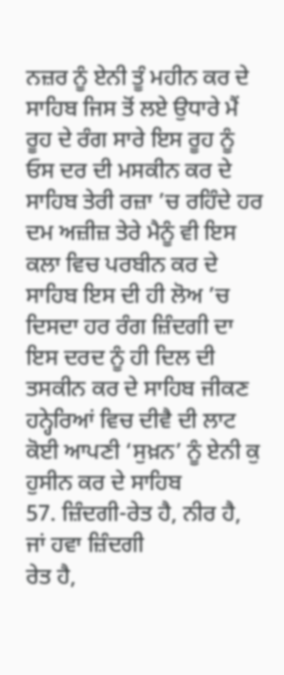ਨਜ਼ਰ ਨੂੰ ਏਨੀ ਤੂੰ ਮਹੀਨ ਕਰ ਦੇ ਸਾਹਿਬ ਜਿਸ ਤੋਂ ਲਏ ਉਧਾਰੇ ਮੈਂ ਰੂਹ ਦੇ ਰੰਗ ਸਾਰੇ ਇਸ ਰੂਹ ਨੂੰ ਓਸ ਦਰ ਦੀ ਮਸਕੀਨ ਕਰ ਦੇ ਸਾਹਿਬ ਤੇਰੀ ਰਜ਼ਾ ’ਚ ਰਹਿੰਦੇ ਹਰ ਦਮ ਅਜ਼ੀਜ਼ ਤੇਰੇ ਮੈਨੂੰ ਵੀ ਇਸ ਕਲਾ ਵਿਚ ਪਰਬੀਨ ਕਰ ਦੇ ਸਾਹਿਬ ਇਸ ਦੀ ਹੀ ਲੋਅ ’ਚ ਦਿਸਦਾ ਹਰ ਰੰਗ ਜ਼ਿੰਦਗੀ ਦਾ ਇਸ ਦਰਦ ਨੂੰ ਹੀ ਦਿਲ ਦੀ ਤਸਕੀਨ ਕਰ ਦੇ ਸਾਹਿਬ ਜੀਕਣ ਹਨ੍ਹੇਰਿਆਂ ਵਿਚ ਦੀਵੈ ਦੀ ਲਾਟ ਕੋਈ ਆਪਣੀ ‘ਸੁਖ਼ਨ’ ਨੂੰ ਏਨੀ ਕੁ ਹੁਸੀਨ ਕਰ ਦੇ ਸਾਹਿਬ
57. ਜ਼ਿੰਦਗੀ-ਰੇਤ ਹੈ, ਨੀਰ ਹੈ, ਜਾਂ ਹਵਾ ਜ਼ਿੰਦਗੀ
ਰੇਤ ਹੈ,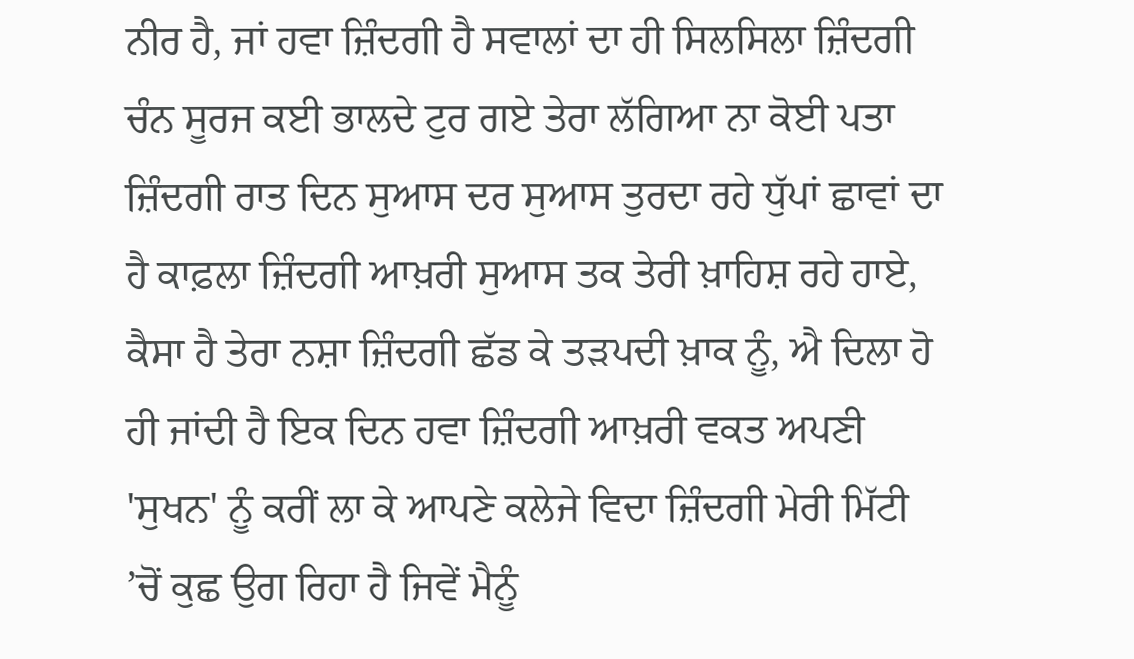ਨੀਰ ਹੈ, ਜਾਂ ਹਵਾ ਜ਼ਿੰਦਗੀ ਹੈ ਸਵਾਲਾਂ ਦਾ ਹੀ ਸਿਲਸਿਲਾ ਜ਼ਿੰਦਗੀ ਚੰਨ ਸੂਰਜ ਕਈ ਭਾਲਦੇ ਟੁਰ ਗਏ ਤੇਰਾ ਲੱਗਿਆ ਨਾ ਕੋਈ ਪਤਾ ਜ਼ਿੰਦਗੀ ਰਾਤ ਦਿਨ ਸੁਆਸ ਦਰ ਸੁਆਸ ਤੁਰਦਾ ਰਹੇ ਧੁੱਪਾਂ ਛਾਵਾਂ ਦਾ ਹੈ ਕਾਫ਼ਲਾ ਜ਼ਿੰਦਗੀ ਆਖ਼ਰੀ ਸੁਆਸ ਤਕ ਤੇਰੀ ਖ਼ਾਹਿਸ਼ ਰਹੇ ਹਾਏ, ਕੈਸਾ ਹੈ ਤੇਰਾ ਨਸ਼ਾ ਜ਼ਿੰਦਗੀ ਛੱਡ ਕੇ ਤੜਪਦੀ ਖ਼ਾਕ ਨੂੰ, ਐ ਦਿਲਾ ਹੋ ਹੀ ਜਾਂਦੀ ਹੈ ਇਕ ਦਿਨ ਹਵਾ ਜ਼ਿੰਦਗੀ ਆਖ਼ਰੀ ਵਕਤ ਅਪਣੀ 'ਸੁਖਨ' ਨੂੰ ਕਰੀਂ ਲਾ ਕੇ ਆਪਣੇ ਕਲੇਜੇ ਵਿਦਾ ਜ਼ਿੰਦਗੀ ਮੇਰੀ ਮਿੱਟੀ ’ਚੋਂ ਕੁਛ ਉਗ ਰਿਹਾ ਹੈ ਜਿਵੇਂ ਮੈਨੂੰ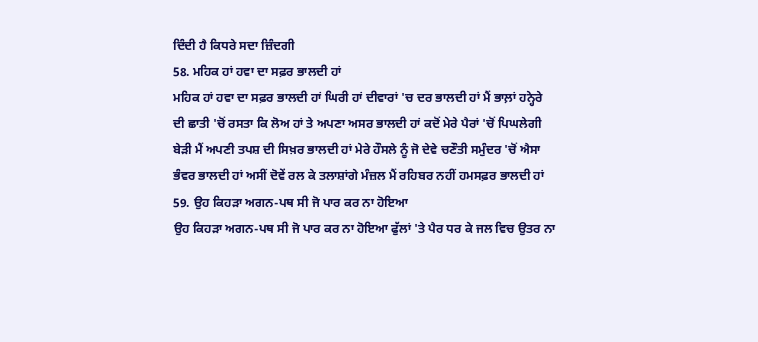ਦਿੰਦੀ ਹੈ ਕਿਧਰੇ ਸਦਾ ਜ਼ਿੰਦਗੀ
58. ਮਹਿਕ ਹਾਂ ਹਵਾ ਦਾ ਸਫ਼ਰ ਭਾਲਦੀ ਹਾਂ
ਮਹਿਕ ਹਾਂ ਹਵਾ ਦਾ ਸਫ਼ਰ ਭਾਲਦੀ ਹਾਂ ਘਿਰੀ ਹਾਂ ਦੀਵਾਰਾਂ 'ਚ ਦਰ ਭਾਲਦੀ ਹਾਂ ਮੈਂ ਭਾਲ਼ਾਂ ਹਨ੍ਹੇਰੇ ਦੀ ਛਾਤੀ 'ਚੋਂ ਰਸਤਾ ਕਿ ਲੋਅ ਹਾਂ ਤੇ ਅਪਣਾ ਅਸਰ ਭਾਲਦੀ ਹਾਂ ਕਦੋਂ ਮੇਰੇ ਪੈਰਾਂ 'ਚੋਂ ਪਿਘਲੇਗੀ ਬੇੜੀ ਮੈਂ ਅਪਣੀ ਤਪਸ਼ ਦੀ ਸਿਖ਼ਰ ਭਾਲਦੀ ਹਾਂ ਮੇਰੇ ਹੌਸਲੇ ਨੂੰ ਜੋ ਦੇਵੇ ਚਣੌਤੀ ਸਮੁੰਦਰ 'ਚੋਂ ਐਸਾ ਭੰਵਰ ਭਾਲਦੀ ਹਾਂ ਅਸੀਂ ਦੋਵੇਂ ਰਲ ਕੇ ਤਲਾਸ਼ਾਂਗੇ ਮੰਜ਼ਲ ਮੈਂ ਰਹਿਬਰ ਨਹੀਂ ਹਮਸਫ਼ਰ ਭਾਲਦੀ ਹਾਂ
59. ਉਹ ਕਿਹੜਾ ਅਗਨ-ਪਥ ਸੀ ਜੋ ਪਾਰ ਕਰ ਨਾ ਹੋਇਆ
ਉਹ ਕਿਹੜਾ ਅਗਨ-ਪਥ ਸੀ ਜੋ ਪਾਰ ਕਰ ਨਾ ਹੋਇਆ ਫੁੱਲਾਂ 'ਤੇ ਪੈਰ ਧਰ ਕੇ ਜਲ ਵਿਚ ਉਤਰ ਨਾ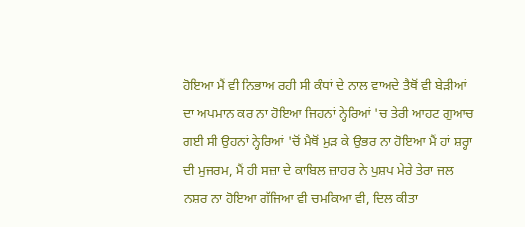ਹੋਇਆ ਮੈਂ ਵੀ ਨਿਭਾਅ ਰਹੀ ਸੀ ਕੰਧਾਂ ਦੇ ਨਾਲ ਵਾਅਦੇ ਤੈਥੋਂ ਵੀ ਬੇੜੀਆਂ ਦਾ ਅਪਮਾਨ ਕਰ ਨਾ ਹੋਇਆ ਜਿਹਨਾਂ ਨ੍ਹੇਰਿਆਂ 'ਚ ਤੇਰੀ ਆਹਟ ਗੁਆਚ ਗਈ ਸੀ ਉਹਨਾਂ ਨ੍ਹੇਰਿਆਂ 'ਚੋਂ ਮੈਥੋਂ ਮੁੜ ਕੇ ਉਭਰ ਨਾ ਹੋਇਆ ਮੈਂ ਹਾਂ ਸ਼ਰ੍ਹਾ ਦੀ ਮੁਜਰਮ, ਮੈਂ ਹੀ ਸਜ਼ਾ ਦੇ ਕਾਬਿਲ ਜ਼ਾਹਰ ਨੇ ਪੁਸ਼ਪ ਮੇਰੇ ਤੇਰਾ ਜਲ ਨਸ਼ਰ ਨਾ ਹੋਇਆ ਗੱਜਿਆ ਵੀ ਚਮਕਿਆ ਵੀ, ਦਿਲ ਕੀਤਾ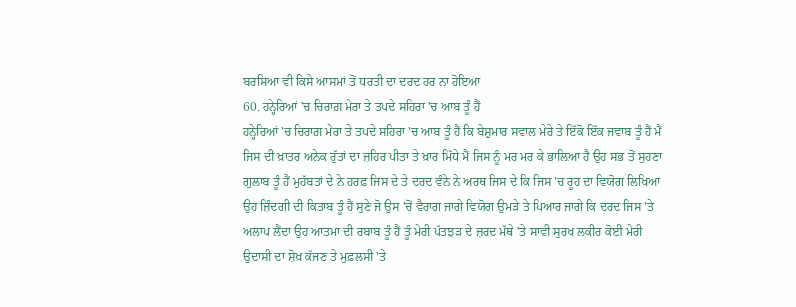ਬਰਸਿਆ ਵੀ ਕਿਸੇ ਆਸਮਾਂ ਤੋਂ ਧਰਤੀ ਦਾ ਦਰਦ ਹਰ ਨਾ ਹੋਇਆ
60. ਹਨ੍ਹੇਰਿਆਂ 'ਚ ਚਿਰਾਗ਼ ਮੇਰਾ ਤੇ ਤਪਦੇ ਸਹਿਰਾ 'ਚ ਆਬ ਤੂੰ ਹੈਂ
ਹਨ੍ਹੇਰਿਆਂ 'ਚ ਚਿਰਾਗ਼ ਮੇਰਾ ਤੇ ਤਪਦੇ ਸਹਿਰਾ 'ਚ ਆਬ ਤੂੰ ਹੈਂ ਕਿ ਬੇਸ਼ੁਮਾਰ ਸਵਾਲ ਮੇਰੇ ਤੇ ਇੱਕੋ ਇੱਕ ਜਵਾਬ ਤੂੰ ਹੈਂ ਮੈਂ ਜਿਸ ਦੀ ਖ਼ਾਤਰ ਅਨੇਕ ਰੁੱਤਾਂ ਦਾ ਜ਼ਹਿਰ ਪੀਤਾ ਤੇ ਖ਼ਾਰ ਮਿੱਧੇ ਮੈਂ ਜਿਸ ਨੂੰ ਮਰ ਮਰ ਕੇ ਭਾਲ਼ਿਆ ਹੈ ਉਹ ਸਭ ਤੋਂ ਸੁਹਣਾ ਗੁਲਾਬ ਤੂੰ ਹੈਂ ਮੁਹੱਬਤਾਂ ਦੇ ਨੇ ਹਰਫ਼ ਜਿਸ ਦੇ ਤੇ ਦਰਦ ਵੰਨੇ ਨੇ ਅਰਥ ਜਿਸ ਦੇ ਕਿ ਜਿਸ 'ਚ ਰੂਹ ਦਾ ਵਿਯੋਗ ਲਿਖਿਆ ਉਹ ਜ਼ਿੰਦਗੀ ਦੀ ਕਿਤਾਬ ਤੂੰ ਹੈਂ ਸੁਣੇ ਜੋ ਉਸ 'ਚੋਂ ਵੈਰਾਗ ਜਾਗੇ ਵਿਯੋਗ ਉਮੜੇ ਤੇ ਪਿਆਰ ਜਾਗੇ ਕਿ ਦਰਦ ਜਿਸ 'ਤੇ ਅਲਾਪ ਲੈਂਦਾ ਉਹ ਆਤਮਾ ਦੀ ਰਬਾਬ ਤੂੰ ਹੈਂ ਤੂੰ ਮੇਰੀ ਪੱਤਝੜ ਦੇ ਜ਼ਰਦ ਮੱਥੇ 'ਤੇ ਸਾਵੀ ਸੁਰਖ ਲਕੀਰ ਕੋਈ ਮੇਰੀ ਉਦਾਸੀ ਦਾ ਸ਼ੋਖ਼ ਕੱਜਣ ਤੇ ਮੁਫ਼ਲਸੀ 'ਤੇ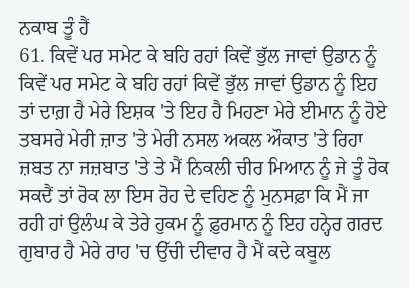ਨਕਾਬ ਤੂੰ ਹੈਂ
61. ਕਿਵੇਂ ਪਰ ਸਮੇਟ ਕੇ ਬਹਿ ਰਹਾਂ ਕਿਵੇਂ ਭੁੱਲ ਜਾਵਾਂ ਉਡਾਨ ਨੂੰ
ਕਿਵੇਂ ਪਰ ਸਮੇਟ ਕੇ ਬਹਿ ਰਹਾਂ ਕਿਵੇਂ ਭੁੱਲ ਜਾਵਾਂ ਉਡਾਨ ਨੂੰ ਇਹ ਤਾਂ ਦਾਗ਼ ਹੈ ਮੇਰੇ ਇਸ਼ਕ 'ਤੇ ਇਹ ਹੈ ਮਿਹਣਾ ਮੇਰੇ ਈਮਾਨ ਨੂੰ ਹੋਏ ਤਬਸਰੇ ਮੇਰੀ ਜ਼ਾਤ 'ਤੇ ਮੇਰੀ ਨਸਲ ਅਕਲ ਔਕਾਤ 'ਤੇ ਰਿਹਾ ਜ਼ਬਤ ਨਾ ਜਜ਼ਬਾਤ 'ਤੇ ਤੇ ਮੈਂ ਨਿਕਲੀ ਚੀਰ ਮਿਆਨ ਨੂੰ ਜੇ ਤੂੰ ਰੋਕ ਸਕਦੈਂ ਤਾਂ ਰੋਕ ਲਾ ਇਸ ਰੋਹ ਦੇ ਵਹਿਣ ਨੂੰ ਮੁਨਸਫ਼ਾ ਕਿ ਮੈਂ ਜਾ ਰਹੀ ਹਾਂ ਉਲੰਘ ਕੇ ਤੇਰੇ ਹੁਕਮ ਨੂੰ ਫ਼ੁਰਮਾਨ ਨੂੰ ਇਹ ਹਨ੍ਹੇਰ ਗਰਦ ਗੁਬਾਰ ਹੈ ਮੇਰੇ ਰਾਹ 'ਚ ਉੱਚੀ ਦੀਵਾਰ ਹੈ ਮੈਂ ਕਦੇ ਕਬੂਲ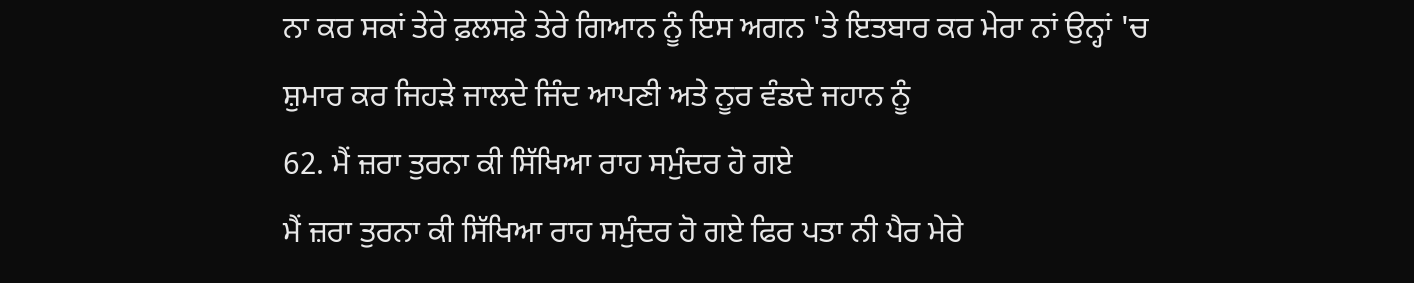ਨਾ ਕਰ ਸਕਾਂ ਤੇਰੇ ਫ਼ਲਸਫ਼ੇ ਤੇਰੇ ਗਿਆਨ ਨੂੰ ਇਸ ਅਗਨ 'ਤੇ ਇਤਬਾਰ ਕਰ ਮੇਰਾ ਨਾਂ ਉਨ੍ਹਾਂ 'ਚ ਸ਼ੁਮਾਰ ਕਰ ਜਿਹੜੇ ਜਾਲਦੇ ਜਿੰਦ ਆਪਣੀ ਅਤੇ ਨੂਰ ਵੰਡਦੇ ਜਹਾਨ ਨੂੰ
62. ਮੈਂ ਜ਼ਰਾ ਤੁਰਨਾ ਕੀ ਸਿੱਖਿਆ ਰਾਹ ਸਮੁੰਦਰ ਹੋ ਗਏ
ਮੈਂ ਜ਼ਰਾ ਤੁਰਨਾ ਕੀ ਸਿੱਖਿਆ ਰਾਹ ਸਮੁੰਦਰ ਹੋ ਗਏ ਫਿਰ ਪਤਾ ਨੀ ਪੈਰ ਮੇਰੇ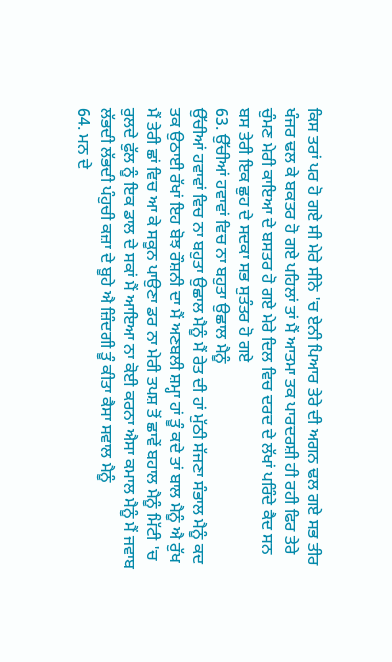ਕਿਸ ਤਰਾਂ ਪਰ ਹੋ ਗਏ ਸੀ ਮੇਰੇ ਸੀਨੇ 'ਚ ਏਨੀ ਪਿਆਰ ਤੇਰੇ ਦੀ ਅਗਨ ਢਲ ਗਏ ਸਭ ਤੀਰ ਖੰਜਰ ਢਲ ਕੇ ਬਕਤਰ ਹੋ ਗਏ ਪਹਿਲਾਂ ਤਾਂ ਮੈਂ ਆਤਮਾ ਤਕ ਪਾਰਦਰਸ਼ੀ ਹੀ ਰਹੀ ਫਿਰ ਤੇਰੇ ਚੁੰਮਣ ਮੇਰੀ ਕਾਇਆ ਦੇ ਬਸਤਰ ਹੋ ਗਏ ਮੇਰੇ ਦਿਲ ਵਿਚ ਦਰਦ ਦੇ ਲੱਖਾਂ ਪਰਿੰਦੇ ਕੈਦ ਸਨ ਬਸ ਤੇਰੀ ਇਕ ਛੁਹ ਦੇ ਸਦਕਾ ਸਭ ਸੁਤੰਤਰ ਹੋ ਗਏ
63. ਉੱਚੀਆਂ ਹਵਾਵਾਂ ਵਿਚ ਨਾ ਬਹੁਤਾ ਉਛਾਲ ਮੈਨੂੰ
ਉੱਚੀਆਂ ਹਵਾਵਾਂ ਵਿਚ ਨਾ ਬਹੁਤਾ ਉਛਾਲ ਮੈਨੂੰ ਮੈਂ ਰੇਤ ਦੀ ਹਾਂ ਮੁੱਠੀ ਸੱਜਣਾ ਸੰਭਾਲ ਮੈਨੂੰ ਕਦ ਤਕ ਉਠਾਈ ਰੱਖਾਂ ਇਹ ਬੋਝ ਰੌਸ਼ਨੀ ਦਾ ਮੈਂ ਅਣਬਲੀ ਸ਼ਮ੍ਹਾ ਹਾਂ ਤੂੰ ਕਦੇ ਤਾਂ ਬਾਲ ਮੈਨੂੰ ਐ ਰੁੱਖ ਮੈਂ ਤੇਰੀ ਛਾਂ ਵਿਚ ਆ ਕੇ ਸਕੂਨ ਪਾਉਣਾ ਡਰ ਨਾ ਮੇਰੀ ਤਪਸ਼ ਤੋਂ ਛਾਵੇਂ ਬਹਾਲ ਮੈਨੂੰ ਮਿੱਟੀ 'ਚ ਰੁਲਦੇ ਫੁੱਲ ਨੂੰ ਇਕ ਡਾਲ ਦੇ ਸਕਾਂ ਮੈਂ ਆਇਆ ਨਾ ਕੋਈ ਕਰਨਾ ਐਸਾ ਕਮਾਲ ਮੈਨੂੰ ਮੈਂ ਜਵਾਬ ਲੱਭਦੀ ਲੱਭਦੀ ਪੰਹੁਚੀ ਕਜ਼ਾ ਦੇ ਬੂਹੇ ਐ ਜ਼ਿੰਦਗੀ ਤੂੰ ਕੀਤਾ ਕੈਸਾ ਸਵਾਲ ਮੈਨੂੰ
64. ਮਨ ਦੇ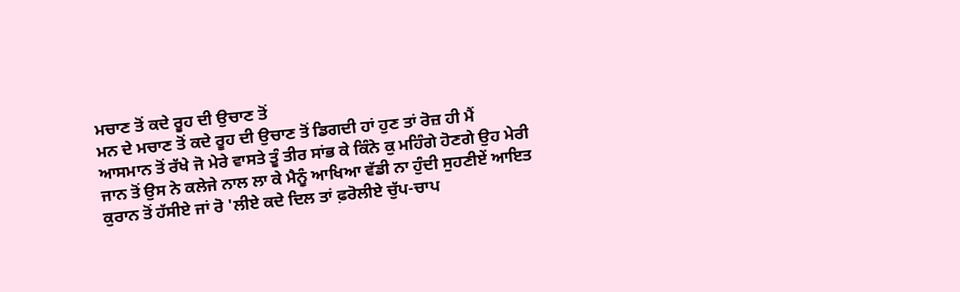ਮਚਾਣ ਤੋਂ ਕਦੇ ਰੂਹ ਦੀ ਉਚਾਣ ਤੋਂ
ਮਨ ਦੇ ਮਚਾਣ ਤੋਂ ਕਦੇ ਰੂਹ ਦੀ ਉਚਾਣ ਤੋਂ ਡਿਗਦੀ ਹਾਂ ਹੁਣ ਤਾਂ ਰੋਜ਼ ਹੀ ਮੈਂ ਆਸਮਾਨ ਤੋਂ ਰੱਖੇ ਜੋ ਮੇਰੇ ਵਾਸਤੇ ਤੂੰ ਤੀਰ ਸਾਂਭ ਕੇ ਕਿੰਨੇ ਕੁ ਮਹਿੰਗੇ ਹੋਣਗੇ ਉਹ ਮੇਰੀ ਜਾਨ ਤੋਂ ਉਸ ਨੇ ਕਲੇਜੇ ਨਾਲ ਲਾ ਕੇ ਮੈਨੂੰ ਆਖਿਆ ਵੱਡੀ ਨਾ ਹੁੰਦੀ ਸੁਹਣੀਏਂ ਆਇਤ ਕੁਰਾਨ ਤੋਂ ਹੱਸੀਏ ਜਾਂ ਰੋ 'ਲੀਏ ਕਦੇ ਦਿਲ ਤਾਂ ਫ਼ਰੋਲੀਏ ਚੁੱਪ-ਚਾਪ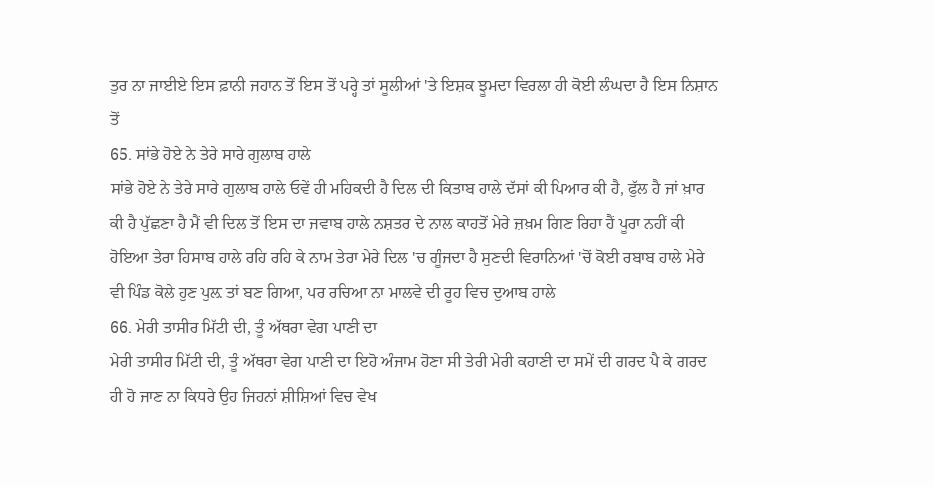ਤੁਰ ਨਾ ਜਾਈਏ ਇਸ ਫ਼ਾਨੀ ਜਹਾਨ ਤੋਂ ਇਸ ਤੋਂ ਪਰ੍ਹੇ ਤਾਂ ਸੂਲੀਆਂ 'ਤੇ ਇਸ਼ਕ ਝੂਮਦਾ ਵਿਰਲਾ ਹੀ ਕੋਈ ਲੰਘਦਾ ਹੈ ਇਸ ਨਿਸ਼ਾਨ ਤੋਂ
65. ਸਾਂਭੇ ਹੋਏ ਨੇ ਤੇਰੇ ਸਾਰੇ ਗੁਲਾਬ ਹਾਲੇ
ਸਾਂਭੇ ਹੋਏ ਨੇ ਤੇਰੇ ਸਾਰੇ ਗੁਲਾਬ ਹਾਲੇ ਓਵੇਂ ਹੀ ਮਹਿਕਦੀ ਹੈ ਦਿਲ ਦੀ ਕਿਤਾਬ ਹਾਲੇ ਦੱਸਾਂ ਕੀ ਪਿਆਰ ਕੀ ਹੈ, ਫੁੱਲ ਹੈ ਜਾਂ ਖ਼ਾਰ ਕੀ ਹੈ ਪੁੱਛਣਾ ਹੈ ਮੈਂ ਵੀ ਦਿਲ ਤੋਂ ਇਸ ਦਾ ਜਵਾਬ ਹਾਲੇ ਨਸ਼ਤਰ ਦੇ ਨਾਲ ਕਾਹਤੋਂ ਮੇਰੇ ਜ਼ਖ਼ਮ ਗਿਣ ਰਿਹਾ ਹੈਂ ਪੂਰਾ ਨਹੀਂ ਕੀ ਹੋਇਆ ਤੇਰਾ ਹਿਸਾਬ ਹਾਲੇ ਰਹਿ ਰਹਿ ਕੇ ਨਾਮ ਤੇਰਾ ਮੇਰੇ ਦਿਲ 'ਚ ਗੂੰਜਦਾ ਹੈ ਸੁਣਦੀ ਵਿਰਾਨਿਆਂ 'ਚੋਂ ਕੋਈ ਰਬਾਬ ਹਾਲੇ ਮੇਰੇ ਵੀ ਪਿੰਡ ਕੋਲੇ ਹੁਣ ਪੁਲ਼ ਤਾਂ ਬਣ ਗਿਆ, ਪਰ ਰਚਿਆ ਨਾ ਮਾਲਵੇ ਦੀ ਰੂਹ ਵਿਚ ਦੁਆਬ ਹਾਲੇ
66. ਮੇਰੀ ਤਾਸੀਰ ਮਿੱਟੀ ਦੀ, ਤੂੰ ਅੱਥਰਾ ਵੇਗ ਪਾਣੀ ਦਾ
ਮੇਰੀ ਤਾਸੀਰ ਮਿੱਟੀ ਦੀ, ਤੂੰ ਅੱਥਰਾ ਵੇਗ ਪਾਣੀ ਦਾ ਇਹੋ ਅੰਜਾਮ ਹੋਣਾ ਸੀ ਤੇਰੀ ਮੇਰੀ ਕਹਾਣੀ ਦਾ ਸਮੇਂ ਦੀ ਗਰਦ ਪੈ ਕੇ ਗਰਦ ਹੀ ਹੋ ਜਾਣ ਨਾ ਕਿਧਰੇ ਉਹ ਜਿਹਨਾਂ ਸ਼ੀਸ਼ਿਆਂ ਵਿਚ ਵੇਖ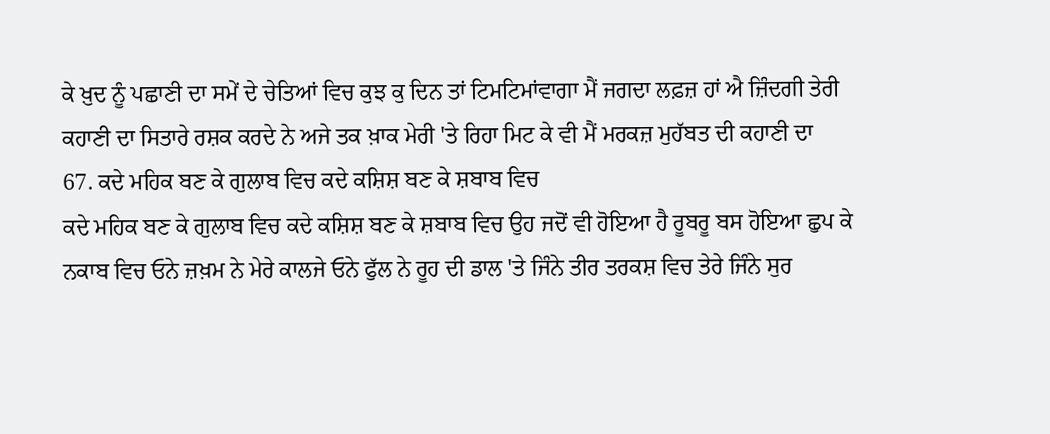ਕੇ ਖ਼ੁਦ ਨੂੰ ਪਛਾਣੀ ਦਾ ਸਮੇਂ ਦੇ ਚੇਤਿਆਂ ਵਿਚ ਕੁਝ ਕੁ ਦਿਨ ਤਾਂ ਟਿਮਟਿਮਾਂਵਾਗਾ ਮੈਂ ਜਗਦਾ ਲਫ਼ਜ਼ ਹਾਂ ਐ ਜ਼ਿੰਦਗੀ ਤੇਰੀ ਕਹਾਣੀ ਦਾ ਸਿਤਾਰੇ ਰਸ਼ਕ ਕਰਦੇ ਨੇ ਅਜੇ ਤਕ ਖ਼ਾਕ ਮੇਰੀ 'ਤੇ ਰਿਹਾ ਮਿਟ ਕੇ ਵੀ ਮੈਂ ਮਰਕਜ਼ ਮੁਹੱਬਤ ਦੀ ਕਹਾਣੀ ਦਾ
67. ਕਦੇ ਮਹਿਕ ਬਣ ਕੇ ਗੁਲਾਬ ਵਿਚ ਕਦੇ ਕਸ਼ਿਸ਼ ਬਣ ਕੇ ਸ਼ਬਾਬ ਵਿਚ
ਕਦੇ ਮਹਿਕ ਬਣ ਕੇ ਗੁਲਾਬ ਵਿਚ ਕਦੇ ਕਸ਼ਿਸ਼ ਬਣ ਕੇ ਸ਼ਬਾਬ ਵਿਚ ਉਹ ਜਦੋਂ ਵੀ ਹੋਇਆ ਹੈ ਰੂਬਰੂ ਬਸ ਹੋਇਆ ਛੁਪ ਕੇ ਨਕਾਬ ਵਿਚ ਓਨੇ ਜ਼ਖ਼ਮ ਨੇ ਮੇਰੇ ਕਾਲਜੇ ਓਨੇ ਫੁੱਲ ਨੇ ਰੂਹ ਦੀ ਡਾਲ 'ਤੇ ਜਿੰਨੇ ਤੀਰ ਤਰਕਸ਼ ਵਿਚ ਤੇਰੇ ਜਿੰਨੇ ਸੁਰ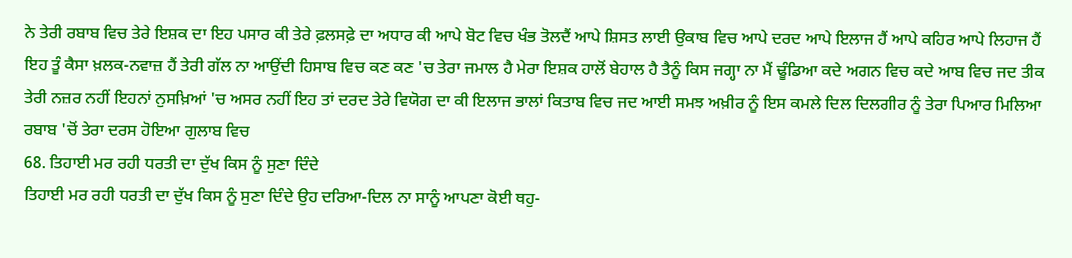ਨੇ ਤੇਰੀ ਰਬਾਬ ਵਿਚ ਤੇਰੇ ਇਸ਼ਕ ਦਾ ਇਹ ਪਸਾਰ ਕੀ ਤੇਰੇ ਫ਼ਲਸਫ਼ੇ ਦਾ ਅਧਾਰ ਕੀ ਆਪੇ ਬੋਟ ਵਿਚ ਖੰਭ ਤੋਲਦੈਂ ਆਪੇ ਸ਼ਿਸਤ ਲਾਈ ਉਕਾਬ ਵਿਚ ਆਪੇ ਦਰਦ ਆਪੇ ਇਲਾਜ ਹੈਂ ਆਪੇ ਕਹਿਰ ਆਪੇ ਲਿਹਾਜ ਹੈਂ ਇਹ ਤੂੰ ਕੈਸਾ ਖ਼ਲਕ-ਨਵਾਜ਼ ਹੈਂ ਤੇਰੀ ਗੱਲ ਨਾ ਆਉਂਦੀ ਹਿਸਾਬ ਵਿਚ ਕਣ ਕਣ 'ਚ ਤੇਰਾ ਜਮਾਲ ਹੈ ਮੇਰਾ ਇਸ਼ਕ ਹਾਲੋਂ ਬੇਹਾਲ ਹੈ ਤੈਨੂੰ ਕਿਸ ਜਗ੍ਹਾ ਨਾ ਮੈਂ ਢੂੰਡਿਆ ਕਦੇ ਅਗਨ ਵਿਚ ਕਦੇ ਆਬ ਵਿਚ ਜਦ ਤੀਕ ਤੇਰੀ ਨਜ਼ਰ ਨਹੀਂ ਇਹਨਾਂ ਨੁਸਖ਼ਿਆਂ 'ਚ ਅਸਰ ਨਹੀਂ ਇਹ ਤਾਂ ਦਰਦ ਤੇਰੇ ਵਿਯੋਗ ਦਾ ਕੀ ਇਲਾਜ ਭਾਲਾਂ ਕਿਤਾਬ ਵਿਚ ਜਦ ਆਈ ਸਮਝ ਅਖ਼ੀਰ ਨੂੰ ਇਸ ਕਮਲੇ ਦਿਲ ਦਿਲਗੀਰ ਨੂੰ ਤੇਰਾ ਪਿਆਰ ਮਿਲਿਆ ਰਬਾਬ 'ਚੋਂ ਤੇਰਾ ਦਰਸ ਹੋਇਆ ਗੁਲਾਬ ਵਿਚ
68. ਤਿਹਾਈ ਮਰ ਰਹੀ ਧਰਤੀ ਦਾ ਦੁੱਖ ਕਿਸ ਨੂੰ ਸੁਣਾ ਦਿੰਦੇ
ਤਿਹਾਈ ਮਰ ਰਹੀ ਧਰਤੀ ਦਾ ਦੁੱਖ ਕਿਸ ਨੂੰ ਸੁਣਾ ਦਿੰਦੇ ਉਹ ਦਰਿਆ-ਦਿਲ ਨਾ ਸਾਨੂੰ ਆਪਣਾ ਕੋਈ ਥਹੁ-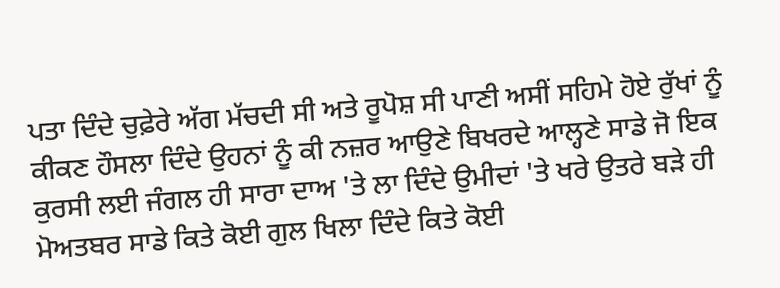ਪਤਾ ਦਿੰਦੇ ਚੁਫ਼ੇਰੇ ਅੱਗ ਮੱਚਦੀ ਸੀ ਅਤੇ ਰੂਪੋਸ਼ ਸੀ ਪਾਣੀ ਅਸੀਂ ਸਹਿਮੇ ਹੋਏ ਰੁੱਖਾਂ ਨੂੰ ਕੀਕਣ ਹੌਸਲਾ ਦਿੰਦੇ ਉਹਨਾਂ ਨੂੰ ਕੀ ਨਜ਼ਰ ਆਉਣੇ ਬਿਖਰਦੇ ਆਲ੍ਹਣੇ ਸਾਡੇ ਜੋ ਇਕ ਕੁਰਸੀ ਲਈ ਜੰਗਲ ਹੀ ਸਾਰਾ ਦਾਅ 'ਤੇ ਲਾ ਦਿੰਦੇ ਉਮੀਦਾਂ 'ਤੇ ਖਰੇ ਉਤਰੇ ਬੜੇ ਹੀ ਮੋਅਤਬਰ ਸਾਡੇ ਕਿਤੇ ਕੋਈ ਗੁਲ ਖਿਲਾ ਦਿੰਦੇ ਕਿਤੇ ਕੋਈ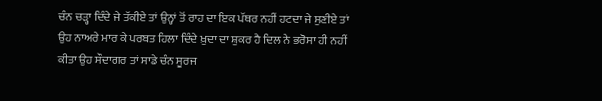ਚੰਨ ਚੜ੍ਹਾ ਦਿੰਦੇ ਜੇ ਤੱਕੀਏ ਤਾਂ ਉਨ੍ਹਾਂ ਤੋਂ ਰਾਹ ਦਾ ਇਕ ਪੱਥਰ ਨਹੀਂ ਹਟਦਾ ਜੇ ਸੁਣੀਏ ਤਾਂ ਉਹ ਨਾਅਰੇ ਮਾਰ ਕੇ ਪਰਬਤ ਹਿਲਾ ਦਿੰਦੇ ਖ਼ੁਦਾ ਦਾ ਸ਼ੁਕਰ ਹੈ ਦਿਲ ਨੇ ਭਰੋਸਾ ਹੀ ਨਹੀਂ ਕੀਤਾ ਉਹ ਸੌਦਾਗਰ ਤਾਂ ਸਾਡੇ ਚੰਨ ਸੂਰਜ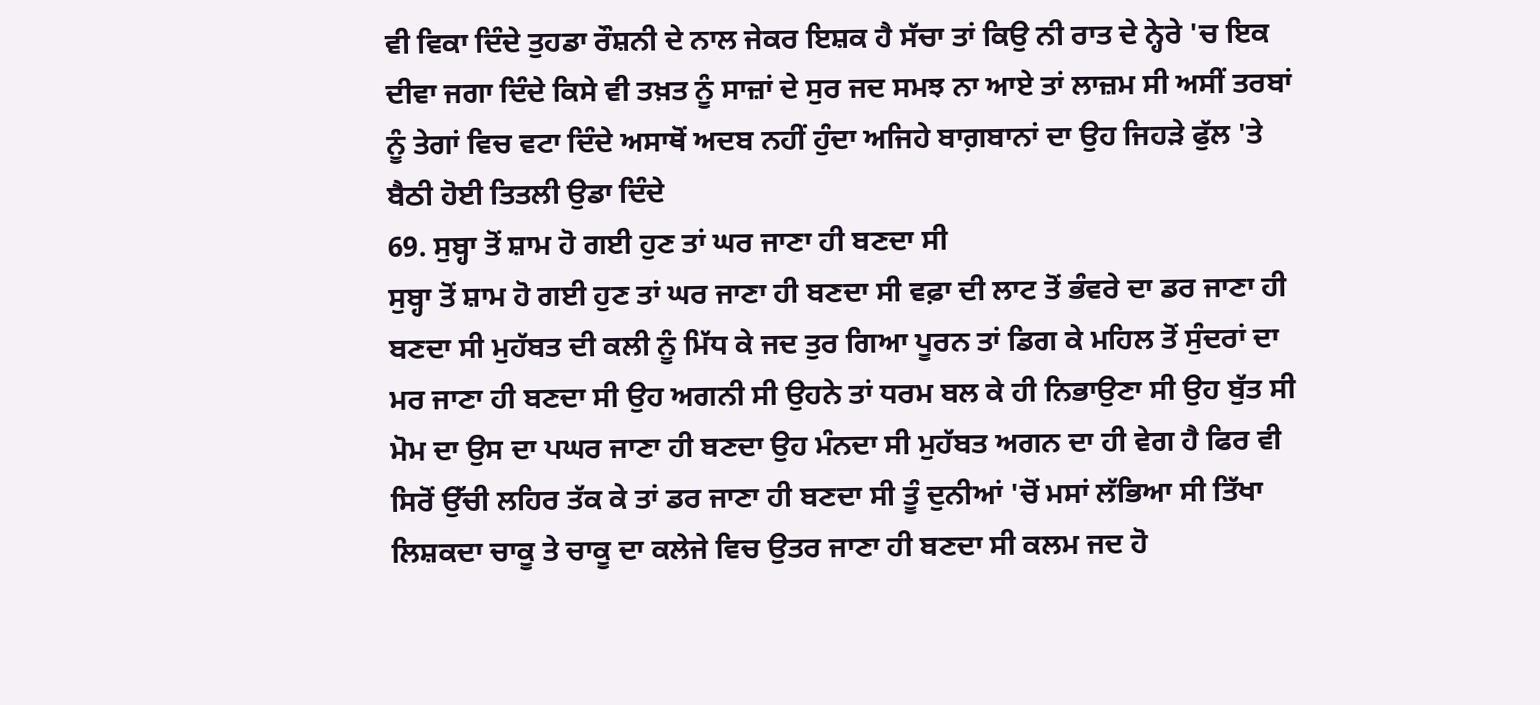ਵੀ ਵਿਕਾ ਦਿੰਦੇ ਤੁਹਡਾ ਰੌਸ਼ਨੀ ਦੇ ਨਾਲ ਜੇਕਰ ਇਸ਼ਕ ਹੈ ਸੱਚਾ ਤਾਂ ਕਿਉ ਨੀ ਰਾਤ ਦੇ ਨ੍ਹੇਰੇ 'ਚ ਇਕ ਦੀਵਾ ਜਗਾ ਦਿੰਦੇ ਕਿਸੇ ਵੀ ਤਖ਼ਤ ਨੂੰ ਸਾਜ਼ਾਂ ਦੇ ਸੁਰ ਜਦ ਸਮਝ ਨਾ ਆਏ ਤਾਂ ਲਾਜ਼ਮ ਸੀ ਅਸੀਂ ਤਰਬਾਂ ਨੂੰ ਤੇਗਾਂ ਵਿਚ ਵਟਾ ਦਿੰਦੇ ਅਸਾਥੋਂ ਅਦਬ ਨਹੀਂ ਹੁੰਦਾ ਅਜਿਹੇ ਬਾਗ਼ਬਾਨਾਂ ਦਾ ਉਹ ਜਿਹੜੇ ਫੁੱਲ 'ਤੇ ਬੈਠੀ ਹੋਈ ਤਿਤਲੀ ਉਡਾ ਦਿੰਦੇ
69. ਸੁਬ੍ਹਾ ਤੋਂ ਸ਼ਾਮ ਹੋ ਗਈ ਹੁਣ ਤਾਂ ਘਰ ਜਾਣਾ ਹੀ ਬਣਦਾ ਸੀ
ਸੁਬ੍ਹਾ ਤੋਂ ਸ਼ਾਮ ਹੋ ਗਈ ਹੁਣ ਤਾਂ ਘਰ ਜਾਣਾ ਹੀ ਬਣਦਾ ਸੀ ਵਫ਼ਾ ਦੀ ਲਾਟ ਤੋਂ ਭੰਵਰੇ ਦਾ ਡਰ ਜਾਣਾ ਹੀ ਬਣਦਾ ਸੀ ਮੁਹੱਬਤ ਦੀ ਕਲੀ ਨੂੰ ਮਿੱਧ ਕੇ ਜਦ ਤੁਰ ਗਿਆ ਪੂਰਨ ਤਾਂ ਡਿਗ ਕੇ ਮਹਿਲ ਤੋਂ ਸੁੰਦਰਾਂ ਦਾ ਮਰ ਜਾਣਾ ਹੀ ਬਣਦਾ ਸੀ ਉਹ ਅਗਨੀ ਸੀ ਉਹਨੇ ਤਾਂ ਧਰਮ ਬਲ ਕੇ ਹੀ ਨਿਭਾਉਣਾ ਸੀ ਉਹ ਬੁੱਤ ਸੀ ਮੋਮ ਦਾ ਉਸ ਦਾ ਪਘਰ ਜਾਣਾ ਹੀ ਬਣਦਾ ਉਹ ਮੰਨਦਾ ਸੀ ਮੁਹੱਬਤ ਅਗਨ ਦਾ ਹੀ ਵੇਗ ਹੈ ਫਿਰ ਵੀ ਸਿਰੋਂ ਉੱਚੀ ਲਹਿਰ ਤੱਕ ਕੇ ਤਾਂ ਡਰ ਜਾਣਾ ਹੀ ਬਣਦਾ ਸੀ ਤੂੰ ਦੁਨੀਆਂ 'ਚੋਂ ਮਸਾਂ ਲੱਭਿਆ ਸੀ ਤਿੱਖਾ ਲਿਸ਼ਕਦਾ ਚਾਕੂ ਤੇ ਚਾਕੂ ਦਾ ਕਲੇਜੇ ਵਿਚ ਉਤਰ ਜਾਣਾ ਹੀ ਬਣਦਾ ਸੀ ਕਲਮ ਜਦ ਹੋ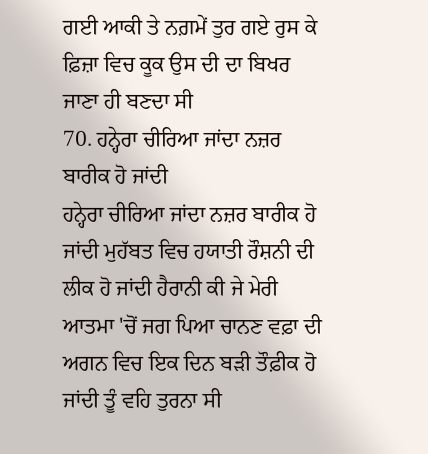ਗਈ ਆਕੀ ਤੇ ਨਗ਼ਮੇਂ ਤੁਰ ਗਏ ਰੁਸ ਕੇ ਫ਼ਿਜ਼ਾ ਵਿਚ ਕੂਕ ਉਸ ਦੀ ਦਾ ਬਿਖਰ ਜਾਣਾ ਹੀ ਬਣਦਾ ਸੀ
70. ਹਨ੍ਹੇਰਾ ਚੀਰਿਆ ਜਾਂਦਾ ਨਜ਼ਰ ਬਾਰੀਕ ਹੋ ਜਾਂਦੀ
ਹਨ੍ਹੇਰਾ ਚੀਰਿਆ ਜਾਂਦਾ ਨਜ਼ਰ ਬਾਰੀਕ ਹੋ ਜਾਂਦੀ ਮੁਹੱਬਤ ਵਿਚ ਹਯਾਤੀ ਰੌਸ਼ਨੀ ਦੀ ਲੀਕ ਹੋ ਜਾਂਦੀ ਹੈਰਾਨੀ ਕੀ ਜੇ ਮੇਰੀ ਆਤਮਾ 'ਚੋਂ ਜਗ ਪਿਆ ਚਾਨਣ ਵਫ਼ਾ ਦੀ ਅਗਨ ਵਿਚ ਇਕ ਦਿਨ ਬੜੀ ਤੌਫ਼ੀਕ ਹੋ ਜਾਂਦੀ ਤੂੰ ਵਹਿ ਤੁਰਨਾ ਸੀ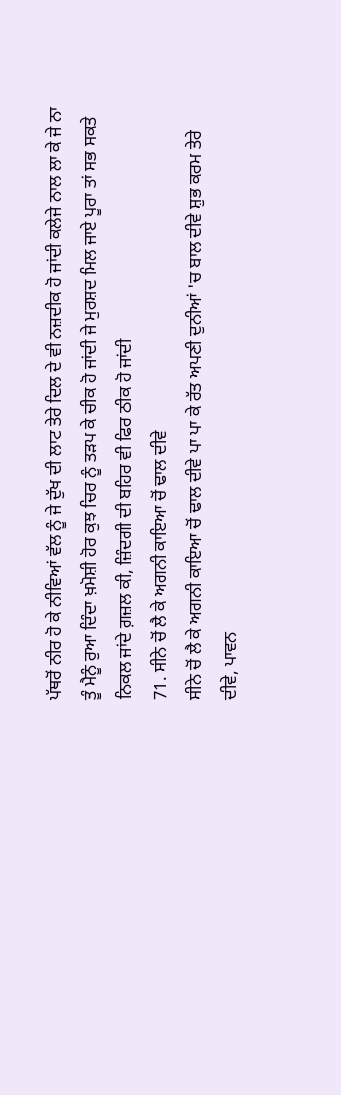ਪੱਥਰੋਂ ਨੀਰ ਹੋ ਕੇ ਨੀਵਿਆਂ ਵੱਲ ਨੂੰ ਜੇ ਦੁੱਖ ਦੀ ਲਾਟ ਤੇਰੇ ਦਿਲ ਦੇ ਵੀ ਨਜ਼ਦੀਕ ਹੋ ਜਾਂਦੀ ਕਲੇਜੇ ਨਾਲ ਲਾ ਕੇ ਜੇ ਨਾ ਤੂੰ ਮੈਨੂੰ ਰੁਆ ਦਿੰਦਾ ਖ਼ਮੋਸ਼ੀ ਹੋਰ ਕੁਝ ਚਿਰ ਨੂੰ ਤੜਪ ਕੇ ਚੀਕ ਹੋ ਜਾਂਦੀ ਜੇ ਮੁਰਸ਼ਦ ਮਿਲ ਜਾਏ ਪੂਰਾ ਤਾਂ ਸਭ ਸਕਤੇ ਨਿਕਲ ਜਾਂਦੇ ਗ਼ਜ਼ਲ ਕੀ, ਜ਼ਿੰਦਗੀ ਦੀ ਬਹਿਰ ਵੀ ਫਿਰ ਠੀਕ ਹੋ ਜਾਂਦੀ
71. ਸੀਨੇ ਚੋਂ ਲੈ ਕੇ ਅਗਨੀ ਕਾਇਆ ਚੋਂ ਢਾਲ ਦੀਵੇ
ਸੀਨੇ ਚੋਂ ਲੈ ਕੇ ਅਗਨੀ ਕਾਇਆ ਚੋਂ ਢਾਲ ਦੀਵੇ ਪਾ ਪਾ ਕੇ ਰੱਤ ਅਪਣੀ ਦੁਨੀਆਂ 'ਚ ਬਾਲ ਦੀਵੇ ਸ਼ੁਭ ਕਰਮ ਤੇਰੇ ਦੀਵੇ, ਪਾਵਨ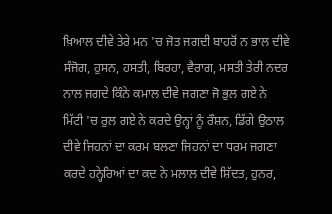ਖ਼ਿਆਲ ਦੀਵੇ ਤੇਰੇ ਮਨ 'ਚ ਜੋਤ ਜਗਦੀ ਬਾਹਰੋਂ ਨ ਭਾਲ ਦੀਵੇ ਸੰਜੋਗ, ਹੁਸਨ, ਹਸਤੀ, ਬਿਰਹਾ, ਵੈਰਾਗ, ਮਸਤੀ ਤੇਰੀ ਨਦਰ ਨਾਲ ਜਗਦੇ ਕਿੰਨੇ ਕਮਾਲ ਦੀਵੇ ਜਗਣਾ ਜੋ ਭੁਲ ਗਏ ਨੇ ਮਿੱਟੀ 'ਚ ਰੁਲ ਗਏ ਨੇ ਕਰਦੇ ਉਨ੍ਹਾਂ ਨੂੰ ਰੌਸ਼ਨ, ਡਿੱਗੇ ਉਠਾਲ ਦੀਵੇ ਜਿਹਨਾਂ ਦਾ ਕਰਮ ਬਲਣਾ ਜਿਹਨਾਂ ਦਾ ਧਰਮ ਜਗਣਾ ਕਰਦੇ ਹਨ੍ਹੇਰਿਆਂ ਦਾ ਕਦ ਨੇ ਮਲਾਲ ਦੀਵੇ ਸ਼ਿੱਦਤ, ਹੁਨਰ,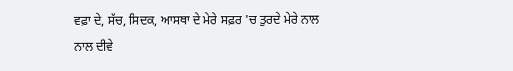ਵਫ਼ਾ ਦੇ, ਸੱਚ, ਸਿਦਕ, ਆਸਥਾ ਦੇ ਮੇਰੇ ਸਫ਼ਰ 'ਚ ਤੁਰਦੇ ਮੇਰੇ ਨਾਲ ਨਾਲ ਦੀਵੇ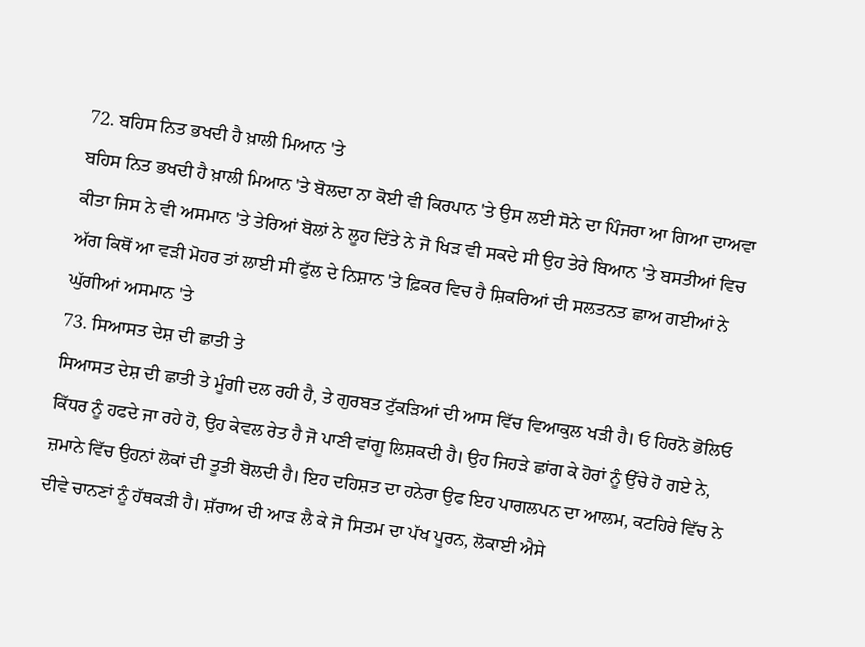72. ਬਹਿਸ ਨਿਤ ਭਖਦੀ ਹੈ ਖ਼ਾਲੀ ਮਿਆਨ 'ਤੇ
ਬਹਿਸ ਨਿਤ ਭਖਦੀ ਹੈ ਖ਼ਾਲੀ ਮਿਆਨ 'ਤੇ ਬੋਲਦਾ ਨਾ ਕੋਈ ਵੀ ਕਿਰਪਾਨ 'ਤੇ ਉਸ ਲਈ ਸੋਨੇ ਦਾ ਪਿੰਜਰਾ ਆ ਗਿਆ ਦਾਅਵਾ ਕੀਤਾ ਜਿਸ ਨੇ ਵੀ ਅਸਮਾਨ 'ਤੇ ਤੇਰਿਆਂ ਬੋਲਾਂ ਨੇ ਲੂਹ ਦਿੱਤੇ ਨੇ ਜੋ ਖਿੜ ਵੀ ਸਕਦੇ ਸੀ ਉਹ ਤੇਰੇ ਬਿਆਨ 'ਤੇ ਬਸਤੀਆਂ ਵਿਚ ਅੱਗ ਕਿਥੋਂ ਆ ਵੜੀ ਮੋਹਰ ਤਾਂ ਲਾਈ ਸੀ ਫੁੱਲ ਦੇ ਨਿਸ਼ਾਨ 'ਤੇ ਫ਼ਿਕਰ ਵਿਚ ਹੈ ਸ਼ਿਕਰਿਆਂ ਦੀ ਸਲਤਨਤ ਛਾਅ ਗਈਆਂ ਨੇ ਘੁੱਗੀਆਂ ਅਸਮਾਨ 'ਤੇ
73. ਸਿਆਸਤ ਦੇਸ਼ ਦੀ ਛਾਤੀ ਤੇ
ਸਿਆਸਤ ਦੇਸ਼ ਦੀ ਛਾਤੀ ਤੇ ਮੂੰਗੀ ਦਲ ਰਹੀ ਹੈ, ਤੇ ਗੁਰਬਤ ਟੁੱਕੜਿਆਂ ਦੀ ਆਸ ਵਿੱਚ ਵਿਆਕੁਲ ਖੜੀ ਹੈ। ਓ ਹਿਰਨੋ ਭੋਲਿਓ ਕਿੱਧਰ ਨੂੰ ਹਫਦੇ ਜਾ ਰਹੇ ਹੋ, ਉਹ ਕੇਵਲ ਰੇਤ ਹੈ ਜੋ ਪਾਣੀ ਵਾਂਗੂ ਲਿਸ਼ਕਦੀ ਹੈ। ਉਹ ਜਿਹੜੇ ਛਾਂਗ ਕੇ ਹੋਰਾਂ ਨੂੰ ਉੱਚੇ ਹੋ ਗਏ ਨੇ, ਜ਼ਮਾਨੇ ਵਿੱਚ ਉਹਨਾਂ ਲੋਕਾਂ ਦੀ ਤੂਤੀ ਬੋਲਦੀ ਹੈ। ਇਹ ਦਹਿਸ਼ਤ ਦਾ ਹਨੇਰਾ ਉਫ ਇਹ ਪਾਗਲਪਨ ਦਾ ਆਲਮ, ਕਟਹਿਰੇ ਵਿੱਚ ਨੇ ਦੀਵੇ ਚਾਨਣਾਂ ਨੂੰ ਹੱਥਕੜੀ ਹੈ। ਸ਼ੱਰਾਅ ਦੀ ਆੜ ਲੈ ਕੇ ਜੋ ਸਿਤਮ ਦਾ ਪੱਖ ਪੂਰਨ, ਲੋਕਾਈ ਐਸੇ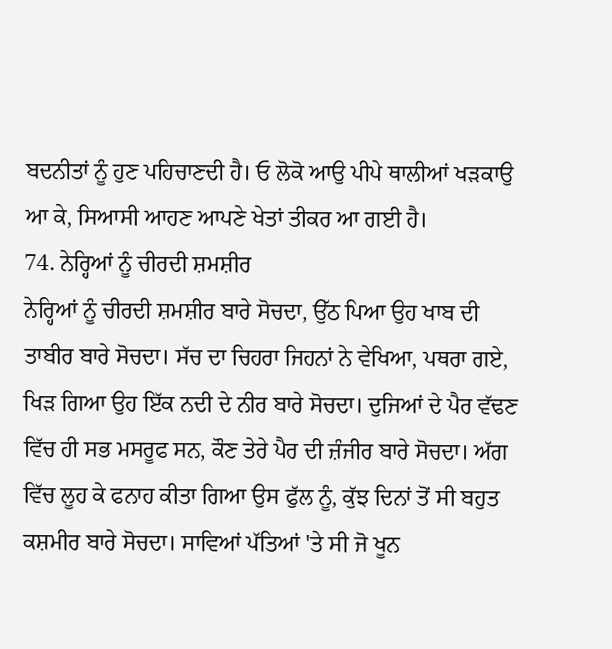ਬਦਨੀਤਾਂ ਨੂੰ ਹੁਣ ਪਹਿਚਾਣਦੀ ਹੈ। ਓ ਲੋਕੋ ਆਉ ਪੀਪੇ ਥਾਲੀਆਂ ਖੜਕਾਉ ਆ ਕੇ, ਸਿਆਸੀ ਆਹਣ ਆਪਣੇ ਖੇਤਾਂ ਤੀਕਰ ਆ ਗਈ ਹੈ।
74. ਨੇਰ੍ਹਿਆਂ ਨੂੰ ਚੀਰਦੀ ਸ਼ਮਸ਼ੀਰ
ਨੇਰ੍ਹਿਆਂ ਨੂੰ ਚੀਰਦੀ ਸ਼ਮਸ਼ੀਰ ਬਾਰੇ ਸੋਚਦਾ, ਉੱਠ ਪਿਆ ਉਹ ਖਾਬ ਦੀ ਤਾਬੀਰ ਬਾਰੇ ਸੋਚਦਾ। ਸੱਚ ਦਾ ਚਿਹਰਾ ਜਿਹਨਾਂ ਨੇ ਵੇਖਿਆ, ਪਥਰਾ ਗਏ, ਖਿੜ ਗਿਆ ਉਹ ਇੱਕ ਨਦੀ ਦੇ ਨੀਰ ਬਾਰੇ ਸੋਚਦਾ। ਦੁਜਿਆਂ ਦੇ ਪੈਰ ਵੱਢਣ ਵਿੱਚ ਹੀ ਸਭ ਮਸਰੂਫ ਸਨ, ਕੌਣ ਤੇਰੇ ਪੈਰ ਦੀ ਜ਼ੰਜੀਰ ਬਾਰੇ ਸੋਚਦਾ। ਅੱਗ ਵਿੱਚ ਲੂਹ ਕੇ ਫਨਾਹ ਕੀਤਾ ਗਿਆ ਉਸ ਫੁੱਲ ਨੂੰ, ਕੁੱਝ ਦਿਨਾਂ ਤੋਂ ਸੀ ਬਹੁਤ ਕਸ਼ਮੀਰ ਬਾਰੇ ਸੋਚਦਾ। ਸਾਵਿਆਂ ਪੱਤਿਆਂ 'ਤੇ ਸੀ ਜੋ ਖੂਨ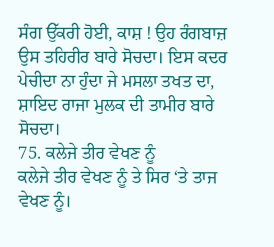ਸੰਗ ਉੱਕਰੀ ਹੋਈ, ਕਾਸ਼ ! ਉਹ ਰੰਗਬਾਜ਼ ਉਸ ਤਹਿਰੀਰ ਬਾਰੇ ਸੋਚਦਾ। ਇਸ ਕਦਰ ਪੇਚੀਦਾ ਨਾ ਹੁੰਦਾ ਜੇ ਮਸਲਾ ਤਖਤ ਦਾ, ਸ਼ਾਇਦ ਰਾਜਾ ਮੁਲਕ ਦੀ ਤਾਮੀਰ ਬਾਰੇ ਸੋਚਦਾ।
75. ਕਲੇਜੇ ਤੀਰ ਵੇਖਣ ਨੂੰ
ਕਲੇਜੇ ਤੀਰ ਵੇਖਣ ਨੂੰ ਤੇ ਸਿਰ ‘ਤੇ ਤਾਜ ਵੇਖਣ ਨੂੰ।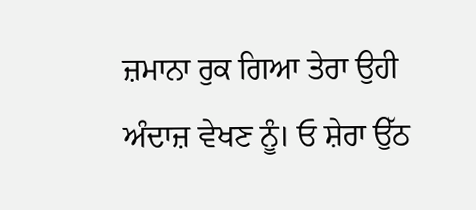ਜ਼ਮਾਨਾ ਰੁਕ ਗਿਆ ਤੇਰਾ ਉਹੀ ਅੰਦਾਜ਼ ਵੇਖਣ ਨੂੰ। ਓ ਸ਼ੇਰਾ ਉੱਠ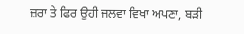ਜ਼ਰਾ ਤੇ ਫਿਰ ਉਹੀ ਜਲਵਾ ਵਿਖਾ ਅਪਣਾ, ਬੜੀ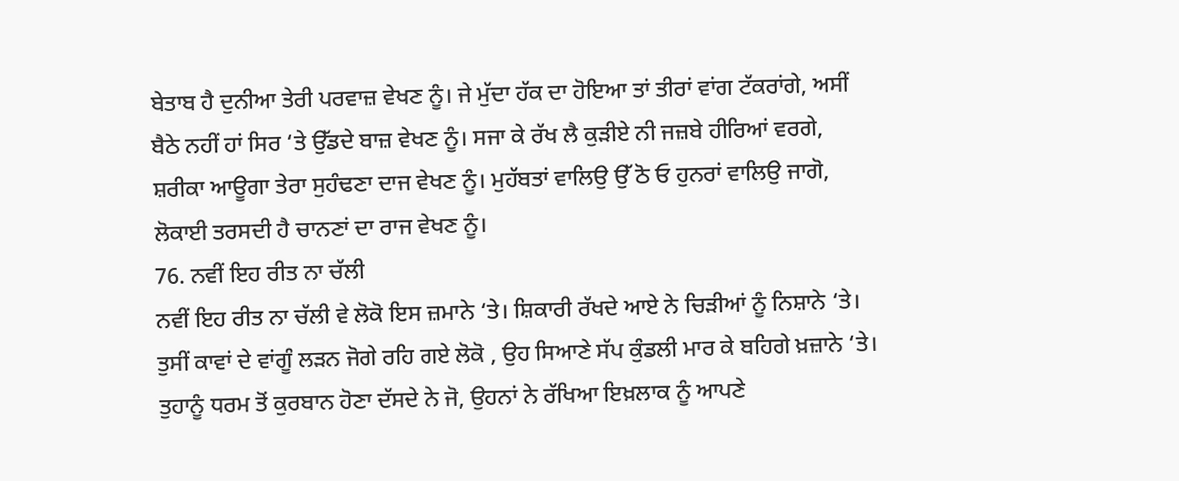ਬੇਤਾਬ ਹੈ ਦੁਨੀਆ ਤੇਰੀ ਪਰਵਾਜ਼ ਵੇਖਣ ਨੂੰ। ਜੇ ਮੁੱਦਾ ਹੱਕ ਦਾ ਹੋਇਆ ਤਾਂ ਤੀਰਾਂ ਵਾਂਗ ਟੱਕਰਾਂਗੇ, ਅਸੀਂ ਬੈਠੇ ਨਹੀਂ ਹਾਂ ਸਿਰ ‘ਤੇ ਉੱਡਦੇ ਬਾਜ਼ ਵੇਖਣ ਨੂੰ। ਸਜਾ ਕੇ ਰੱਖ ਲੈ ਕੁੜੀਏ ਨੀ ਜਜ਼ਬੇ ਹੀਰਿਆਂ ਵਰਗੇ, ਸ਼ਰੀਕਾ ਆਊਗਾ ਤੇਰਾ ਸੁਹੰਢਣਾ ਦਾਜ ਵੇਖਣ ਨੂੰ। ਮੁਹੱਬਤਾਂ ਵਾਲਿਉ ਉੱ ਠੋ ਓ ਹੁਨਰਾਂ ਵਾਲਿਉ ਜਾਗੋ, ਲੋਕਾਈ ਤਰਸਦੀ ਹੈ ਚਾਨਣਾਂ ਦਾ ਰਾਜ ਵੇਖਣ ਨੂੰ।
76. ਨਵੀਂ ਇਹ ਰੀਤ ਨਾ ਚੱਲੀ
ਨਵੀਂ ਇਹ ਰੀਤ ਨਾ ਚੱਲੀ ਵੇ ਲੋਕੋ ਇਸ ਜ਼ਮਾਨੇ ‘ਤੇ। ਸ਼ਿਕਾਰੀ ਰੱਖਦੇ ਆਏ ਨੇ ਚਿੜੀਆਂ ਨੂੰ ਨਿਸ਼ਾਨੇ ‘ਤੇ। ਤੁਸੀਂ ਕਾਵਾਂ ਦੇ ਵਾਂਗੂੰ ਲੜਨ ਜੋਗੇ ਰਹਿ ਗਏ ਲੋਕੋ , ਉਹ ਸਿਆਣੇ ਸੱਪ ਕੁੰਡਲੀ ਮਾਰ ਕੇ ਬਹਿਗੇ ਖ਼ਜ਼ਾਨੇ ‘ਤੇ। ਤੁਹਾਨੂੰ ਧਰਮ ਤੋਂ ਕੁਰਬਾਨ ਹੋਣਾ ਦੱਸਦੇ ਨੇ ਜੋ, ਉਹਨਾਂ ਨੇ ਰੱਖਿਆ ਇਖ਼ਲਾਕ ਨੂੰ ਆਪਣੇ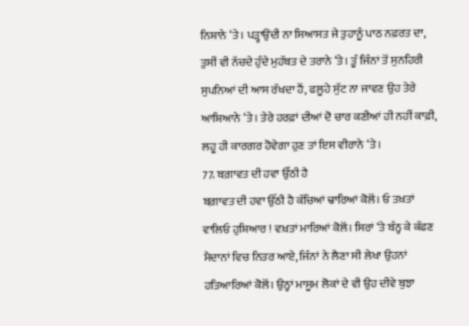ਨਿਸ਼ਾਨੇ ‘ਤੇ। ਪੜ੍ਹਾਉਂਦੀ ਨਾ ਸਿਆਸਤ ਜੇ ਤੁਹਾਨੂੰ ਪਾਠ ਨਫ਼ਰਤ ਦਾ, ਤੁਸੀਂ ਵੀ ਨੱਚਦੇ ਹੁੰਦੇ ਮੁਹੱਬਤ ਦੇ ਤਰਾਨੇ ‘ਤੇ। ਤੂੰ ਜਿੰਨਾਂ ਤੋਂ ਸੁਨਹਿਰੀ ਸੁਪਨਿਆਂ ਦੀ ਆਸ ਰੱਖਦਾ ਹੈਂ, ਫਲੂਹੇ ਸੁੱਟ ਨਾ ਜਾਵਣ ਉਹ ਤੇਰੇ ਆਸ਼ਿਆਨੇ ‘ਤੇ। ਤੇਰੇ ਹਰਫ਼ਾਂ ਦੀਆਂ ਦੋ ਚਾਰ ਕਣੀਆਂ ਹੀ ਨਹੀਂ ਕਾਫ਼ੀ, ਲਹੂ ਹੀ ਕਾਰਗਰ ਹੋਵੇਗਾ ਹੁਣ ਤਾਂ ਇਸ ਵੀਰਾਨੇ ‘ਤੇ।
77. ਬਗ਼ਾਵਤ ਦੀ ਹਵਾ ਉੱਠੀ ਹੈ
ਬਗ਼ਾਵਤ ਦੀ ਹਵਾ ਉੱਠੀ ਹੈ ਕੱਚਿਆਂ ਢਾਰਿਆਂ ਕੋਲੋਂ। ਓ ਤਖ਼ਤਾਂ ਵਾਲਿਓ ਹੁਸ਼ਿਆਰ ! ਵਖ਼ਤਾਂ ਮਾਰਿਆਂ ਕੋਲੋਂ। ਸਿਰਾਂ ‘ਤੇ ਬੰਨ੍ਹ ਕੇ ਕੱਫਣ ਮੈਦਾਨਾਂ ਵਿਚ ਨਿਤਰ ਆਏ, ਜਿੰਨਾਂ ਨੇ ਲੈਣਾ ਸੀ ਲੇਖਾ ਉਹਨਾਂ ਹਤਿਆਰਿਆਂ ਕੋਲੋਂ। ਉਨ੍ਹਾਂ ਮਾਸੂਮ ਲੋਕਾਂ ਦੇ ਵੀ ਉਹ ਦੀਵੇ ਬੁਝਾ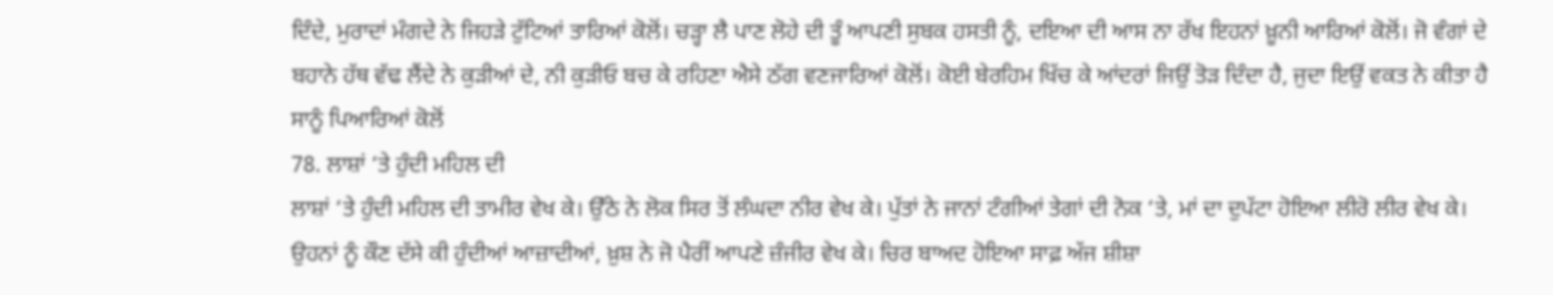ਦਿੰਦੇ, ਮੁਰਾਦਾਂ ਮੰਗਦੇ ਨੇ ਜਿਹੜੇ ਟੁੱਟਿਆਂ ਤਾਰਿਆਂ ਕੋਲੋਂ। ਚੜ੍ਹਾ ਲੈ ਪਾਣ ਲੋਹੇ ਦੀ ਤੂੰ ਆਪਣੀ ਸੁਬਕ ਹਸਤੀ ਨੂੰ, ਦਇਆ ਦੀ ਆਸ ਨਾ ਰੱਖ ਇਹਨਾਂ ਖ਼ੂਨੀ ਆਰਿਆਂ ਕੋਲੋਂ। ਜੋ ਵੰਗਾਂ ਦੇ ਬਹਾਨੇ ਹੱਥ ਵੱਢ ਲੈਂਦੇ ਨੇ ਕੁੜੀਆਂ ਦੇ, ਨੀ ਕੁੜੀਓ ਬਚ ਕੇ ਰਹਿਣਾ ਐਸੇ ਠੱਗ ਵਣਜਾਰਿਆਂ ਕੋਲੋਂ। ਕੋਈ ਬੇਰਹਿਮ ਖਿੱਚ ਕੇ ਆਂਦਰਾਂ ਜਿਉਂ ਤੋੜ ਦਿੰਦਾ ਹੈ, ਜੁਦਾ ਇਉਂ ਵਕਤ ਨੇ ਕੀਤਾ ਹੈ ਸਾਨੂੰ ਪਿਆਰਿਆਂ ਕੋਲੋਂ
78. ਲਾਸ਼ਾਂ ‘ਤੇ ਹੁੰਦੀ ਮਹਿਲ ਦੀ
ਲਾਸ਼ਾਂ ‘ਤੇ ਹੁੰਦੀ ਮਹਿਲ ਦੀ ਤਾਮੀਰ ਵੇਖ ਕੇ। ਉੱਠੇ ਨੇ ਲੋਕ ਸਿਰ ਤੋਂ ਲੰਘਦਾ ਨੀਰ ਵੇਖ ਕੇ। ਪੁੱਤਾਂ ਨੇ ਜਾਨਾਂ ਟੰਗੀਆਂ ਤੇਗਾਂ ਦੀ ਨੋਕ ‘ਤੇ, ਮਾਂ ਦਾ ਦੁਪੱਟਾ ਹੋਇਆ ਲੀਰੋ ਲੀਰ ਵੇਖ ਕੇ। ਉਹਨਾਂ ਨੂੰ ਕੌਣ ਦੱਸੇ ਕੀ ਹੁੰਦੀਆਂ ਆਜ਼ਾਦੀਆਂ, ਖ਼ੁਸ਼ ਨੇ ਜੋ ਪੈਰੀਂ ਆਪਣੇ ਜ਼ੰਜੀਰ ਵੇਖ ਕੇ। ਚਿਰ ਬਾਅਦ ਹੋਇਆ ਸਾਫ਼ ਅੱਜ ਸ਼ੀਸ਼ਾ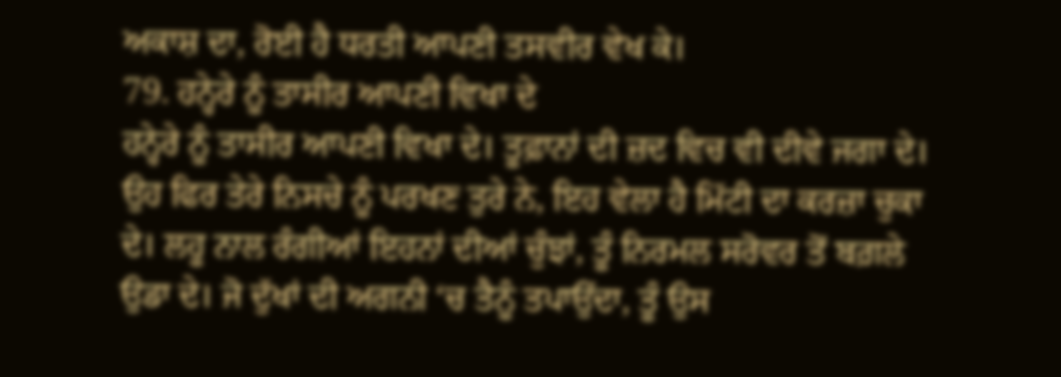ਅਕਾਸ਼ ਦਾ, ਰੋਈ ਹੈ ਧਰਤੀ ਆਪਣੀ ਤਸਵੀਰ ਵੇਖ ਕੇ।
79. ਹਨ੍ਹੇਰੇ ਨੂੰ ਤਾਸੀਰ ਆਪਣੀ ਵਿਖਾ ਦੇ
ਹਨ੍ਹੇਰੇ ਨੂੰ ਤਾਸੀਰ ਆਪਣੀ ਵਿਖਾ ਦੇ। ਤੂਫ਼ਾਨਾਂ ਦੀ ਜ਼ਦ ਵਿਚ ਵੀ ਦੀਵੇ ਜਗਾ ਦੇ। ਉਹ ਫਿਰ ਤੇਰੇ ਨਿਸਚੇ ਨੂੰ ਪਰਖਣ ਤੁਰੇ ਨੇ, ਇਹ ਵੇਲਾ ਹੈ ਮਿੱਟੀ ਦਾ ਕਰਜ਼ਾ ਚੁਕਾ ਦੇ। ਲਹੂ ਨਾਲ ਰੰਗੀਆਂ ਇਹਨਾਂ ਦੀਆਂ ਚੁੰਝਾਂ, ਤੂੰ ਨਿਰਮਲ ਸਰੋਵਰ ਤੋਂ ਬਗ਼ਲੇ ਉਡਾ ਦੇ। ਜੋ ਦੁੱਖਾਂ ਦੀ ਅਗਨੀ ‘ਚ ਤੈਨੂੰ ਤਪਾਉਂਦਾ, ਤੂੰ ਉਸ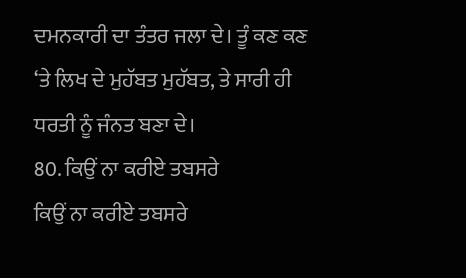ਦਮਨਕਾਰੀ ਦਾ ਤੰਤਰ ਜਲਾ ਦੇ। ਤੂੰ ਕਣ ਕਣ ‘ਤੇ ਲਿਖ ਦੇ ਮੁਹੱਬਤ ਮੁਹੱਬਤ, ਤੇ ਸਾਰੀ ਹੀ ਧਰਤੀ ਨੂੰ ਜੰਨਤ ਬਣਾ ਦੇ।
80. ਕਿਉਂ ਨਾ ਕਰੀਏ ਤਬਸਰੇ
ਕਿਉਂ ਨਾ ਕਰੀਏ ਤਬਸਰੇ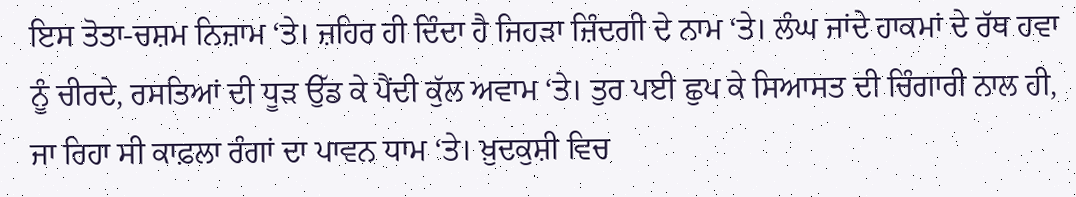ਇਸ ਤੋਤਾ-ਚਸ਼ਮ ਨਿਜ਼ਾਮ ‘ਤੇ। ਜ਼ਹਿਰ ਹੀ ਦਿੰਦਾ ਹੈ ਜਿਹੜਾ ਜ਼ਿੰਦਗੀ ਦੇ ਨਾਮ ‘ਤੇ। ਲੰਘ ਜਾਂਦੇ ਹਾਕਮਾਂ ਦੇ ਰੱਥ ਹਵਾ ਨੂੰ ਚੀਰਦੇ, ਰਸਤਿਆਂ ਦੀ ਧੂੜ ਉੱਡ ਕੇ ਪੈਂਦੀ ਕੁੱਲ ਅਵਾਮ ‘ਤੇ। ਤੁਰ ਪਈ ਛੁਪ ਕੇ ਸਿਆਸਤ ਦੀ ਚਿੰਗਾਰੀ ਨਾਲ ਹੀ, ਜਾ ਰਿਹਾ ਸੀ ਕਾਫ਼ਲਾ ਰੰਗਾਂ ਦਾ ਪਾਵਨ ਧਾਮ ‘ਤੇ। ਖ਼ੁਦਕੁਸ਼ੀ ਵਿਚ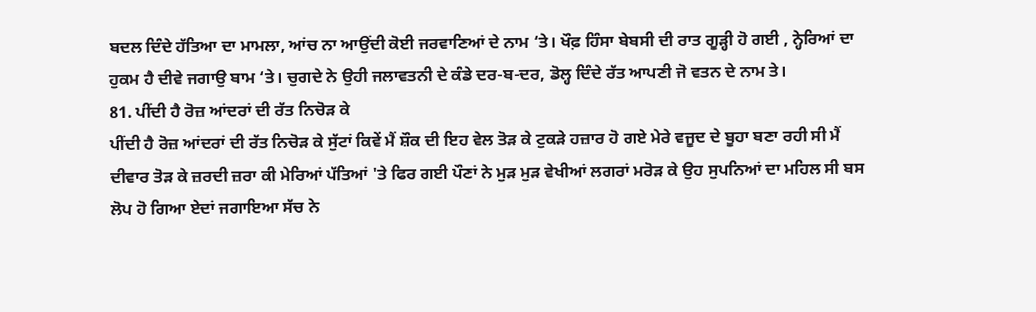ਬਦਲ ਦਿੰਦੇ ਹੱਤਿਆ ਦਾ ਮਾਮਲਾ, ਆਂਚ ਨਾ ਆਉਂਦੀ ਕੋਈ ਜਰਵਾਣਿਆਂ ਦੇ ਨਾਮ ‘ਤੇ। ਖੌਫ਼ ਹਿੰਸਾ ਬੇਬਸੀ ਦੀ ਰਾਤ ਗੂੜ੍ਹੀ ਹੋ ਗਈ , ਨ੍ਹੇਰਿਆਂ ਦਾ ਹੁਕਮ ਹੈ ਦੀਵੇ ਜਗਾਉ ਬਾਮ ‘ਤੇ। ਚੁਗਦੇ ਨੇ ਉਹੀ ਜਲਾਵਤਨੀ ਦੇ ਕੰਡੇ ਦਰ-ਬ-ਦਰ, ਡੋਲ੍ਹ ਦਿੰਦੇ ਰੱਤ ਆਪਣੀ ਜੋ ਵਤਨ ਦੇ ਨਾਮ ਤੇ।
81. ਪੀਂਦੀ ਹੈ ਰੋਜ਼ ਆਂਦਰਾਂ ਦੀ ਰੱਤ ਨਿਚੋੜ ਕੇ
ਪੀਂਦੀ ਹੈ ਰੋਜ਼ ਆਂਦਰਾਂ ਦੀ ਰੱਤ ਨਿਚੋੜ ਕੇ ਸੁੱਟਾਂ ਕਿਵੇਂ ਮੈਂ ਸ਼ੌਕ ਦੀ ਇਹ ਵੇਲ ਤੋੜ ਕੇ ਟੁਕੜੇ ਹਜ਼ਾਰ ਹੋ ਗਏ ਮੇਰੇ ਵਜੂਦ ਦੇ ਬੂਹਾ ਬਣਾ ਰਹੀ ਸੀ ਮੈਂ ਦੀਵਾਰ ਤੋੜ ਕੇ ਜ਼ਰਦੀ ਜ਼ਰਾ ਕੀ ਮੇਰਿਆਂ ਪੱਤਿਆਂ 'ਤੇ ਫਿਰ ਗਈ ਪੌਣਾਂ ਨੇ ਮੁੜ ਮੁੜ ਵੇਖੀਆਂ ਲਗਰਾਂ ਮਰੋੜ ਕੇ ਉਹ ਸੁਪਨਿਆਂ ਦਾ ਮਹਿਲ ਸੀ ਬਸ ਲੋਪ ਹੋ ਗਿਆ ਏਦਾਂ ਜਗਾਇਆ ਸੱਚ ਨੇ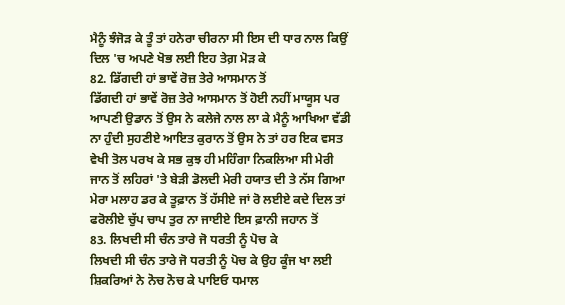ਮੈਨੂੰ ਝੰਜੋੜ ਕੇ ਤੂੰ ਤਾਂ ਹਨੇਰਾ ਚੀਰਨਾ ਸੀ ਇਸ ਦੀ ਧਾਰ ਨਾਲ ਕਿਉਂ ਦਿਲ 'ਚ ਅਪਣੇ ਖੋਭ ਲਈ ਇਹ ਤੇਗ਼ ਮੋੜ ਕੇ
82. ਡਿੱਗਦੀ ਹਾਂ ਭਾਵੇਂ ਰੋਜ਼ ਤੇਰੇ ਆਸਮਾਨ ਤੋਂ
ਡਿੱਗਦੀ ਹਾਂ ਭਾਵੇਂ ਰੋਜ਼ ਤੇਰੇ ਆਸਮਾਨ ਤੋਂ ਹੋਈ ਨਹੀਂ ਮਾਯੂਸ ਪਰ ਆਪਣੀ ਉਡਾਨ ਤੋਂ ਉਸ ਨੇ ਕਲੇਜੇ ਨਾਲ ਲਾ ਕੇ ਮੈਨੂੰ ਆਖਿਆ ਵੱਡੀ ਨਾ ਹੁੰਦੀ ਸੁਹਣੀਏ ਆਇਤ ਕੁਰਾਨ ਤੋਂ ਉਸ ਨੇ ਤਾਂ ਹਰ ਇਕ ਵਸਤ ਵੇਖੀ ਤੋਲ ਪਰਖ ਕੇ ਸਭ ਕੁਝ ਹੀ ਮਹਿੰਗਾ ਨਿਕਲਿਆ ਸੀ ਮੇਰੀ ਜਾਨ ਤੋਂ ਲਹਿਰਾਂ 'ਤੇ ਬੇੜੀ ਡੋਲਦੀ ਮੇਰੀ ਹਯਾਤ ਦੀ ਤੇ ਨੱਸ ਗਿਆ ਮੇਰਾ ਮਲਾਹ ਡਰ ਕੇ ਤੂਫ਼ਾਨ ਤੋਂ ਹੱਸੀਏ ਜਾਂ ਰੋ ਲਈਏ ਕਦੇ ਦਿਲ ਤਾਂ ਫਰੋਲੀਏ ਚੁੱਪ ਚਾਪ ਤੁਰ ਨਾ ਜਾਈਏ ਇਸ ਫ਼ਾਨੀ ਜਹਾਨ ਤੋਂ
83. ਲਿਖਦੀ ਸੀ ਚੰਨ ਤਾਰੇ ਜੋ ਧਰਤੀ ਨੂੰ ਪੋਚ ਕੇ
ਲਿਖਦੀ ਸੀ ਚੰਨ ਤਾਰੇ ਜੋ ਧਰਤੀ ਨੂੰ ਪੋਚ ਕੇ ਉਹ ਕੂੰਜ ਖਾ ਲਈ ਸ਼ਿਕਰਿਆਂ ਨੇ ਨੋਚ ਨੋਚ ਕੇ ਪਾਇਓ ਧਮਾਲ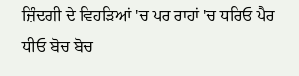ਜ਼ਿੰਦਗੀ ਦੇ ਵਿਹੜਿਆਂ 'ਚ ਪਰ ਰਾਹਾਂ 'ਚ ਧਰਿਓ ਪੈਰ ਧੀਓ ਬੋਚ ਬੋਚ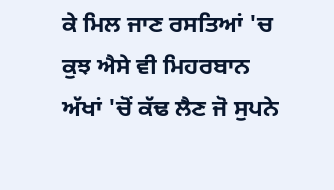ਕੇ ਮਿਲ ਜਾਣ ਰਸਤਿਆਂ 'ਚ ਕੁਝ ਐਸੇ ਵੀ ਮਿਹਰਬਾਨ ਅੱਖਾਂ 'ਚੋਂ ਕੱਢ ਲੈਣ ਜੋ ਸੁਪਨੇ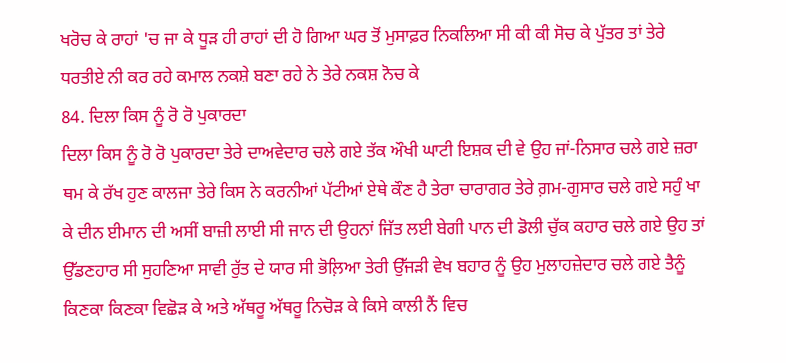ਖਰੋਚ ਕੇ ਰਾਹਾਂ 'ਚ ਜਾ ਕੇ ਧੂੜ ਹੀ ਰਾਹਾਂ ਦੀ ਹੋ ਗਿਆ ਘਰ ਤੋਂ ਮੁਸਾਫ਼ਰ ਨਿਕਲਿਆ ਸੀ ਕੀ ਕੀ ਸੋਚ ਕੇ ਪੁੱਤਰ ਤਾਂ ਤੇਰੇ ਧਰਤੀਏ ਨੀ ਕਰ ਰਹੇ ਕਮਾਲ ਨਕਸ਼ੇ ਬਣਾ ਰਹੇ ਨੇ ਤੇਰੇ ਨਕਸ਼ ਨੋਚ ਕੇ
84. ਦਿਲਾ ਕਿਸ ਨੂੰ ਰੋ ਰੋ ਪੁਕਾਰਦਾ
ਦਿਲਾ ਕਿਸ ਨੂੰ ਰੋ ਰੋ ਪੁਕਾਰਦਾ ਤੇਰੇ ਦਾਅਵੇਦਾਰ ਚਲੇ ਗਏ ਤੱਕ ਔਖੀ ਘਾਟੀ ਇਸ਼ਕ ਦੀ ਵੇ ਉਹ ਜਾਂ-ਨਿਸਾਰ ਚਲੇ ਗਏ ਜ਼ਰਾ ਥਮ ਕੇ ਰੱਖ ਹੁਣ ਕਾਲਜਾ ਤੇਰੇ ਕਿਸ ਨੇ ਕਰਨੀਆਂ ਪੱਟੀਆਂ ਏਥੇ ਕੌਣ ਹੈ ਤੇਰਾ ਚਾਰਾਗਰ ਤੇਰੇ ਗ਼ਮ-ਗੁਸਾਰ ਚਲੇ ਗਏ ਸਹੁੰ ਖਾ ਕੇ ਦੀਨ ਈਮਾਨ ਦੀ ਅਸੀਂ ਬਾਜ਼ੀ ਲਾਈ ਸੀ ਜਾਨ ਦੀ ਉਹਨਾਂ ਜਿੱਤ ਲਈ ਬੇਗੀ ਪਾਨ ਦੀ ਡੋਲੀ ਚੁੱਕ ਕਹਾਰ ਚਲੇ ਗਏ ਉਹ ਤਾਂ ਉੱਡਣਹਾਰ ਸੀ ਸੁਹਣਿਆ ਸਾਵੀ ਰੁੱਤ ਦੇ ਯਾਰ ਸੀ ਭੋਲ਼ਿਆ ਤੇਰੀ ਉੱਜੜੀ ਵੇਖ ਬਹਾਰ ਨੂੰ ਉਹ ਮੁਲਾਹਜ਼ੇਦਾਰ ਚਲੇ ਗਏ ਤੈਨੂੰ ਕਿਣਕਾ ਕਿਣਕਾ ਵਿਛੋੜ ਕੇ ਅਤੇ ਅੱਥਰੂ ਅੱਥਰੂ ਨਿਚੋੜ ਕੇ ਕਿਸੇ ਕਾਲੀ ਨੈਂ ਵਿਚ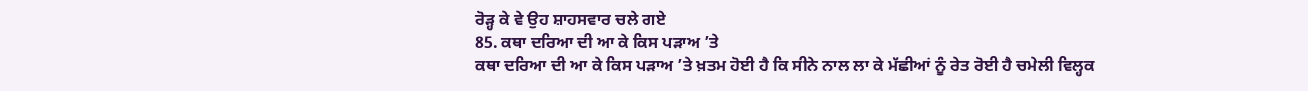ਰੋੜ੍ਹ ਕੇ ਵੇ ਉਹ ਸ਼ਾਹਸਵਾਰ ਚਲੇ ਗਏ
85. ਕਥਾ ਦਰਿਆ ਦੀ ਆ ਕੇ ਕਿਸ ਪੜਾਅ ’ਤੇ
ਕਥਾ ਦਰਿਆ ਦੀ ਆ ਕੇ ਕਿਸ ਪੜਾਅ ’ਤੇ ਖ਼ਤਮ ਹੋਈ ਹੈ ਕਿ ਸੀਨੇ ਨਾਲ ਲਾ ਕੇ ਮੱਛੀਆਂ ਨੂੰ ਰੇਤ ਰੋਈ ਹੈ ਚਮੇਲੀ ਵਿਲ੍ਹਕ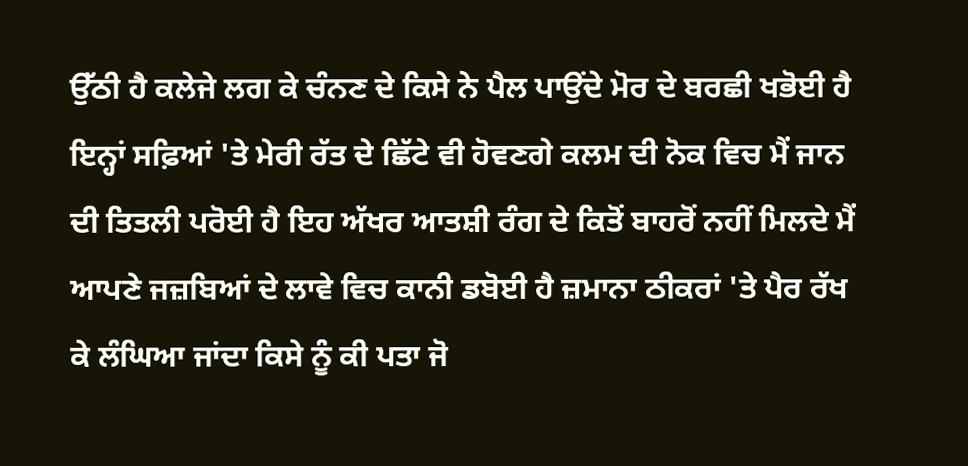ਉੱਠੀ ਹੈ ਕਲੇਜੇ ਲਗ ਕੇ ਚੰਨਣ ਦੇ ਕਿਸੇ ਨੇ ਪੈਲ ਪਾਉਂਦੇ ਮੋਰ ਦੇ ਬਰਛੀ ਖਭੋਈ ਹੈ ਇਨ੍ਹਾਂ ਸਫ਼ਿਆਂ 'ਤੇ ਮੇਰੀ ਰੱਤ ਦੇ ਛਿੱਟੇ ਵੀ ਹੋਵਣਗੇ ਕਲਮ ਦੀ ਨੋਕ ਵਿਚ ਮੈਂ ਜਾਨ ਦੀ ਤਿਤਲੀ ਪਰੋਈ ਹੈ ਇਹ ਅੱਖਰ ਆਤਸ਼ੀ ਰੰਗ ਦੇ ਕਿਤੋਂ ਬਾਹਰੋਂ ਨਹੀਂ ਮਿਲਦੇ ਮੈਂ ਆਪਣੇ ਜਜ਼ਬਿਆਂ ਦੇ ਲਾਵੇ ਵਿਚ ਕਾਨੀ ਡਬੋਈ ਹੈ ਜ਼ਮਾਨਾ ਠੀਕਰਾਂ 'ਤੇ ਪੈਰ ਰੱਖ ਕੇ ਲੰਘਿਆ ਜਾਂਦਾ ਕਿਸੇ ਨੂੰ ਕੀ ਪਤਾ ਜੋ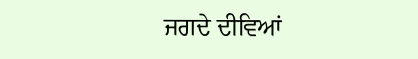ਜਗਦੇ ਦੀਵਿਆਂ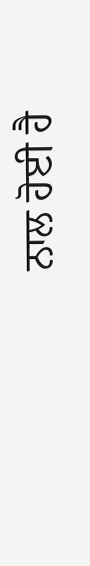ਨਾਲ ਹੋਈ ਹੈ